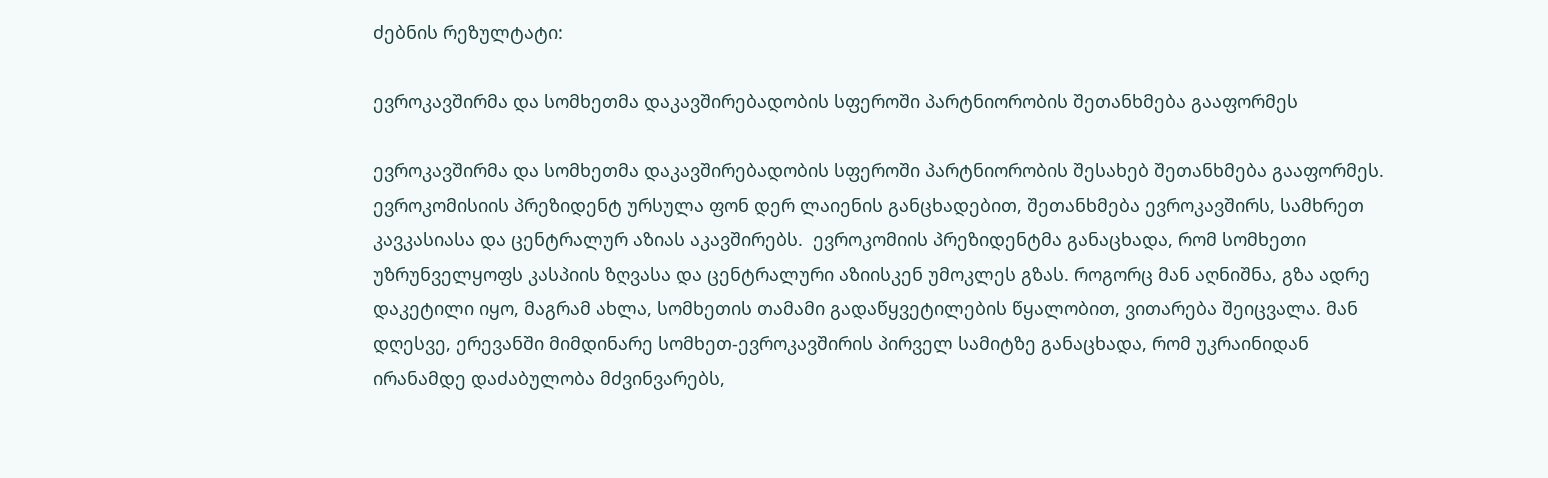ძებნის რეზულტატი:

ევროკავშირმა და სომხეთმა დაკავშირებადობის სფეროში პარტნიორობის შეთანხმება გააფორმეს

ევროკავშირმა და სომხეთმა დაკავშირებადობის სფეროში პარტნიორობის შესახებ შეთანხმება გააფორმეს.  ევროკომისიის პრეზიდენტ ურსულა ფონ დერ ლაიენის განცხადებით, შეთანხმება ევროკავშირს, სამხრეთ კავკასიასა და ცენტრალურ აზიას აკავშირებს.  ევროკომიის პრეზიდენტმა განაცხადა, რომ სომხეთი უზრუნველყოფს კასპიის ზღვასა და ცენტრალური აზიისკენ უმოკლეს გზას. როგორც მან აღნიშნა, გზა ადრე დაკეტილი იყო, მაგრამ ახლა, სომხეთის თამამი გადაწყვეტილების წყალობით, ვითარება შეიცვალა. მან დღესვე, ერევანში მიმდინარე სომხეთ-ევროკავშირის პირველ სამიტზე განაცხადა, რომ უკრაინიდან ირანამდე დაძაბულობა მძვინვარებს,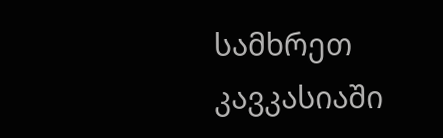სამხრეთ კავკასიაში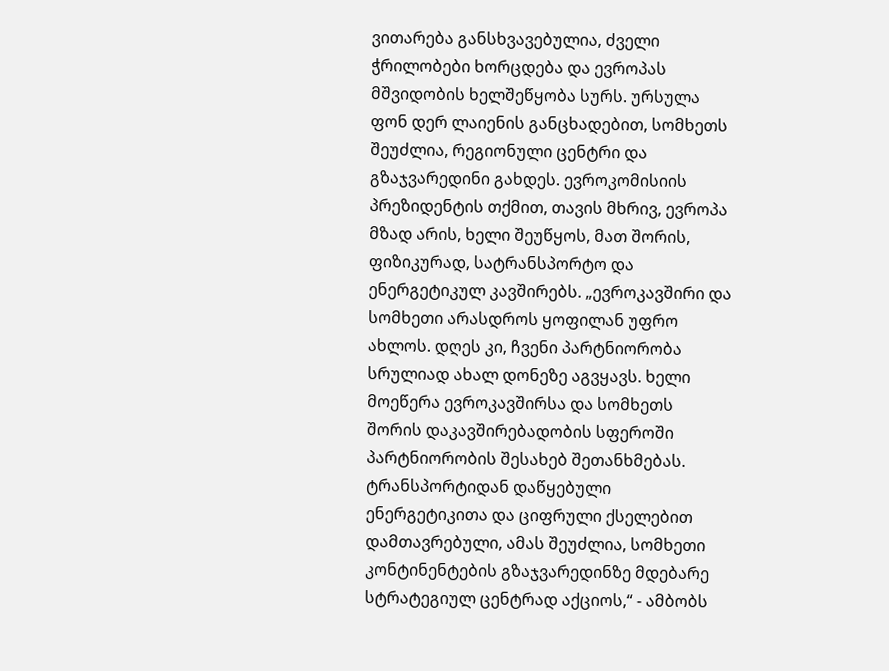ვითარება განსხვავებულია, ძველი ჭრილობები ხორცდება და ევროპას მშვიდობის ხელშეწყობა სურს. ურსულა ფონ დერ ლაიენის განცხადებით, სომხეთს შეუძლია, რეგიონული ცენტრი და გზაჯვარედინი გახდეს. ევროკომისიის პრეზიდენტის თქმით, თავის მხრივ, ევროპა მზად არის, ხელი შეუწყოს, მათ შორის, ფიზიკურად, სატრანსპორტო და ენერგეტიკულ კავშირებს. „ევროკავშირი და სომხეთი არასდროს ყოფილან უფრო ახლოს. დღეს კი, ჩვენი პარტნიორობა სრულიად ახალ დონეზე აგვყავს. ხელი მოეწერა ევროკავშირსა და სომხეთს შორის დაკავშირებადობის სფეროში პარტნიორობის შესახებ შეთანხმებას. ტრანსპორტიდან დაწყებული ენერგეტიკითა და ციფრული ქსელებით დამთავრებული, ამას შეუძლია, სომხეთი კონტინენტების გზაჯვარედინზე მდებარე სტრატეგიულ ცენტრად აქციოს,“ - ამბობს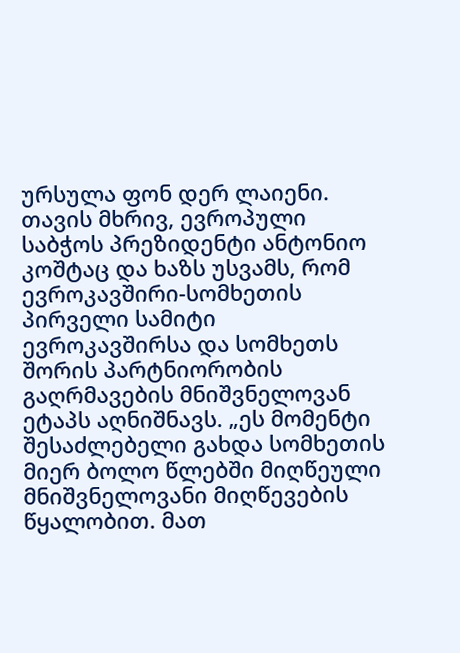ურსულა ფონ დერ ლაიენი. თავის მხრივ, ევროპული საბჭოს პრეზიდენტი ანტონიო კოშტაც და ხაზს უსვამს, რომ ევროკავშირი-სომხეთის პირველი სამიტი ევროკავშირსა და სომხეთს შორის პარტნიორობის გაღრმავების მნიშვნელოვან ეტაპს აღნიშნავს. „ეს მომენტი შესაძლებელი გახდა სომხეთის მიერ ბოლო წლებში მიღწეული მნიშვნელოვანი მიღწევების წყალობით. მათ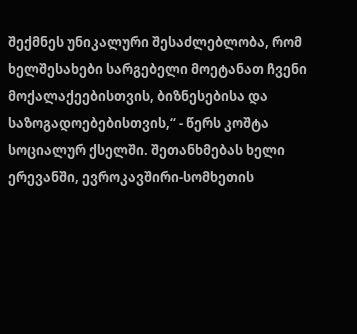შექმნეს უნიკალური შესაძლებლობა, რომ ხელშესახები სარგებელი მოეტანათ ჩვენი მოქალაქეებისთვის, ბიზნესებისა და საზოგადოებებისთვის,“ - წერს კოშტა სოციალურ ქსელში. შეთანხმებას ხელი ერევანში, ევროკავშირი-სომხეთის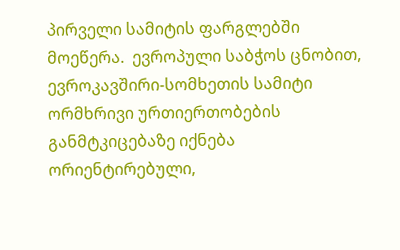პირველი სამიტის ფარგლებში მოეწერა.  ევროპული საბჭოს ცნობით, ევროკავშირი-სომხეთის სამიტი ორმხრივი ურთიერთობების განმტკიცებაზე იქნება ორიენტირებული,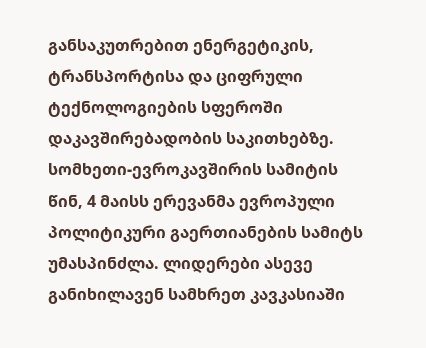განსაკუთრებით ენერგეტიკის, ტრანსპორტისა და ციფრული ტექნოლოგიების სფეროში დაკავშირებადობის საკითხებზე. სომხეთი-ევროკავშირის სამიტის წინ, 4 მაისს ერევანმა ევროპული პოლიტიკური გაერთიანების სამიტს უმასპინძლა. ლიდერები ასევე განიხილავენ სამხრეთ კავკასიაში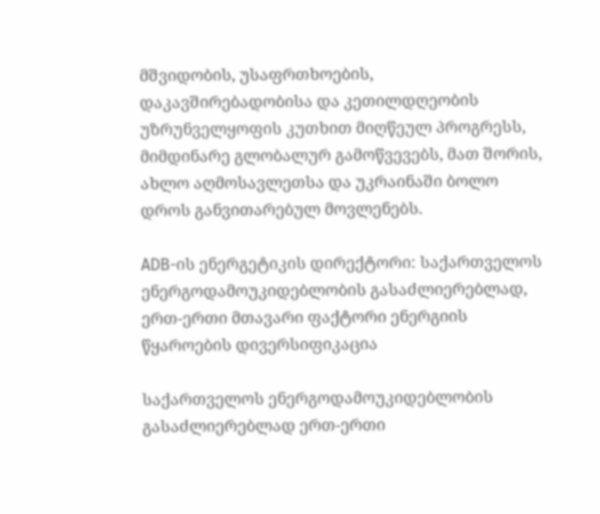მშვიდობის, უსაფრთხოების, დაკავშირებადობისა და კეთილდღეობის უზრუნველყოფის კუთხით მიღწეულ პროგრესს, მიმდინარე გლობალურ გამოწვევებს, მათ შორის, ახლო აღმოსავლეთსა და უკრაინაში ბოლო დროს განვითარებულ მოვლენებს.

ADB-ის ენერგეტიკის დირექტორი: საქართველოს ენერგოდამოუკიდებლობის გასაძლიერებლად, ერთ-ერთი მთავარი ფაქტორი ენერგიის წყაროების დივერსიფიკაცია

საქართველოს ენერგოდამოუკიდებლობის გასაძლიერებლად ერთ-ერთი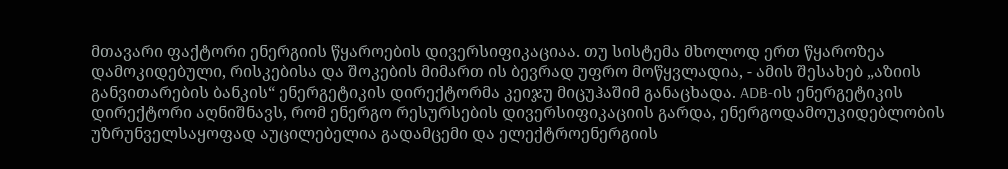მთავარი ფაქტორი ენერგიის წყაროების დივერსიფიკაციაა. თუ სისტემა მხოლოდ ერთ წყაროზეა დამოკიდებული, რისკებისა და შოკების მიმართ ის ბევრად უფრო მოწყვლადია, - ამის შესახებ „აზიის განვითარების ბანკის“ ენერგეტიკის დირექტორმა კეიჯუ მიცუჰაშიმ განაცხადა. ADB-ის ენერგეტიკის დირექტორი აღნიშნავს, რომ ენერგო რესურსების დივერსიფიკაციის გარდა, ენერგოდამოუკიდებლობის უზრუნველსაყოფად აუცილებელია გადამცემი და ელექტროენერგიის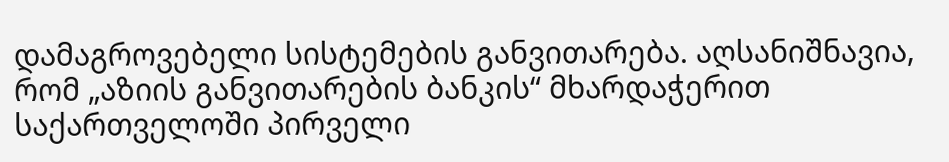დამაგროვებელი სისტემების განვითარება. აღსანიშნავია, რომ „აზიის განვითარების ბანკის“ მხარდაჭერით საქართველოში პირველი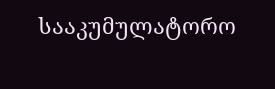სააკუმულატორო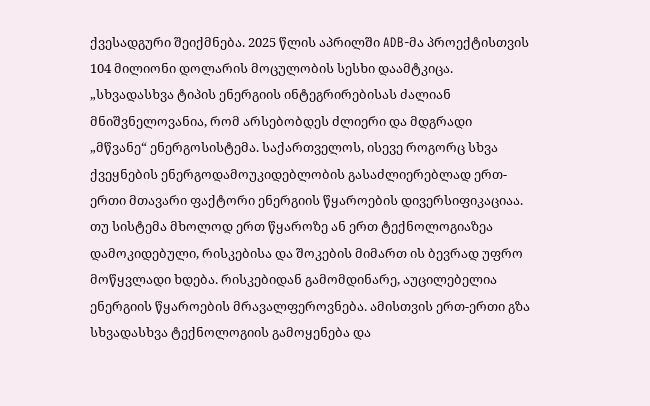ქვესადგური შეიქმნება. 2025 წლის აპრილში ADB-მა პროექტისთვის 104 მილიონი დოლარის მოცულობის სესხი დაამტკიცა. „სხვადასხვა ტიპის ენერგიის ინტეგრირებისას ძალიან მნიშვნელოვანია, რომ არსებობდეს ძლიერი და მდგრადი „მწვანე“ ენერგოსისტემა. საქართველოს, ისევე როგორც სხვა ქვეყნების ენერგოდამოუკიდებლობის გასაძლიერებლად ერთ-ერთი მთავარი ფაქტორი ენერგიის წყაროების დივერსიფიკაციაა. თუ სისტემა მხოლოდ ერთ წყაროზე ან ერთ ტექნოლოგიაზეა დამოკიდებული, რისკებისა და შოკების მიმართ ის ბევრად უფრო მოწყვლადი ხდება. რისკებიდან გამომდინარე, აუცილებელია ენერგიის წყაროების მრავალფეროვნება. ამისთვის ერთ-ერთი გზა სხვადასხვა ტექნოლოგიის გამოყენება და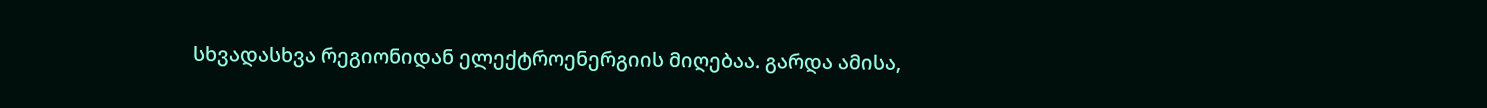სხვადასხვა რეგიონიდან ელექტროენერგიის მიღებაა. გარდა ამისა,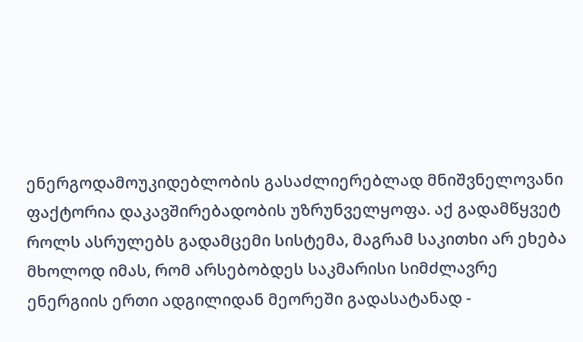ენერგოდამოუკიდებლობის გასაძლიერებლად მნიშვნელოვანი ფაქტორია დაკავშირებადობის უზრუნველყოფა. აქ გადამწყვეტ როლს ასრულებს გადამცემი სისტემა, მაგრამ საკითხი არ ეხება მხოლოდ იმას, რომ არსებობდეს საკმარისი სიმძლავრე ენერგიის ერთი ადგილიდან მეორეში გადასატანად -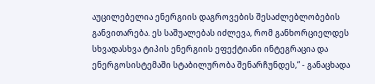აუცილებელია ენერგიის დაგროვების შესაძლებლობების განვითარება. ეს საშუალებას იძლევა, რომ განხორციელდეს სხვადასხვა ტიპის ენერგიის ეფექტიანი ინტეგრაცია და ენერგოსისტემაში სტაბილურობა შენარჩუნდეს,“ - განაცხადა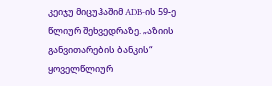კეიჯუ მიცუჰაშიმ ADB-ის 59-ე წლიურ შეხვედრაზე. „აზიის განვითარების ბანკის“ ყოველწლიურ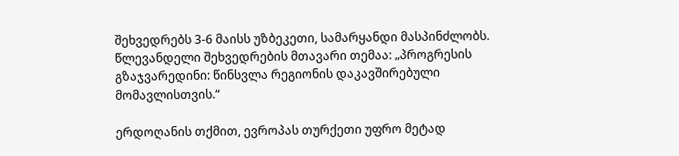შეხვედრებს 3-6 მაისს უზბეკეთი, სამარყანდი მასპინძლობს. წლევანდელი შეხვედრების მთავარი თემაა: „პროგრესის გზაჯვარედინი: წინსვლა რეგიონის დაკავშირებული მომავლისთვის.“

ერდოღანის თქმით, ევროპას თურქეთი უფრო მეტად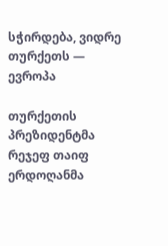სჭირდება, ვიდრე თურქეთს — ევროპა

თურქეთის პრეზიდენტმა რეჯეფ თაიფ ერდოღანმა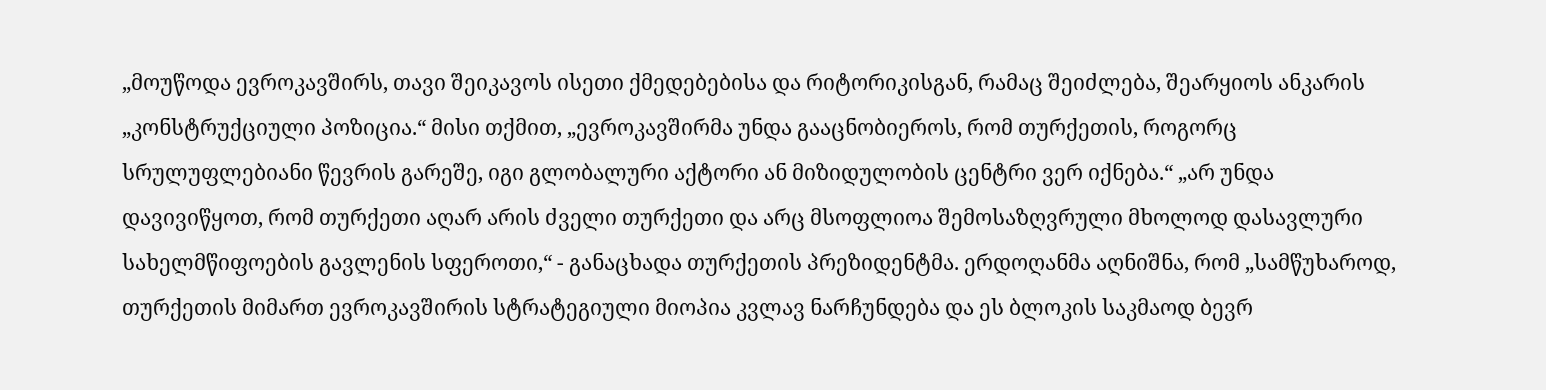„მოუწოდა ევროკავშირს, თავი შეიკავოს ისეთი ქმედებებისა და რიტორიკისგან, რამაც შეიძლება, შეარყიოს ანკარის „კონსტრუქციული პოზიცია.“ მისი თქმით, „ევროკავშირმა უნდა გააცნობიეროს, რომ თურქეთის, როგორც სრულუფლებიანი წევრის გარეშე, იგი გლობალური აქტორი ან მიზიდულობის ცენტრი ვერ იქნება.“ „არ უნდა დავივიწყოთ, რომ თურქეთი აღარ არის ძველი თურქეთი და არც მსოფლიოა შემოსაზღვრული მხოლოდ დასავლური სახელმწიფოების გავლენის სფეროთი,“ - განაცხადა თურქეთის პრეზიდენტმა. ერდოღანმა აღნიშნა, რომ „სამწუხაროდ, თურქეთის მიმართ ევროკავშირის სტრატეგიული მიოპია კვლავ ნარჩუნდება და ეს ბლოკის საკმაოდ ბევრ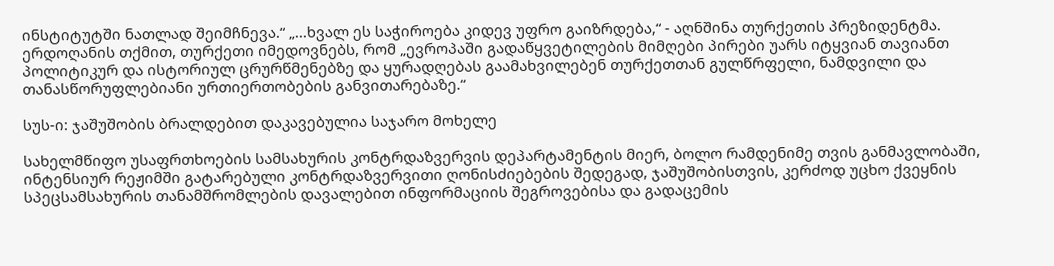ინსტიტუტში ნათლად შეიმჩნევა.“ „...ხვალ ეს საჭიროება კიდევ უფრო გაიზრდება,“ - აღნშინა თურქეთის პრეზიდენტმა. ერდოღანის თქმით, თურქეთი იმედოვნებს, რომ „ევროპაში გადაწყვეტილების მიმღები პირები უარს იტყვიან თავიანთ პოლიტიკურ და ისტორიულ ცრურწმენებზე და ყურადღებას გაამახვილებენ თურქეთთან გულწრფელი, ნამდვილი და თანასწორუფლებიანი ურთიერთობების განვითარებაზე.“

სუს-ი: ჯაშუშობის ბრალდებით დაკავებულია საჯარო მოხელე

სახელმწიფო უსაფრთხოების სამსახურის კონტრდაზვერვის დეპარტამენტის მიერ, ბოლო რამდენიმე თვის განმავლობაში, ინტენსიურ რეჟიმში გატარებული კონტრდაზვერვითი ღონისძიებების შედეგად, ჯაშუშობისთვის, კერძოდ უცხო ქვეყნის სპეცსამსახურის თანამშრომლების დავალებით ინფორმაციის შეგროვებისა და გადაცემის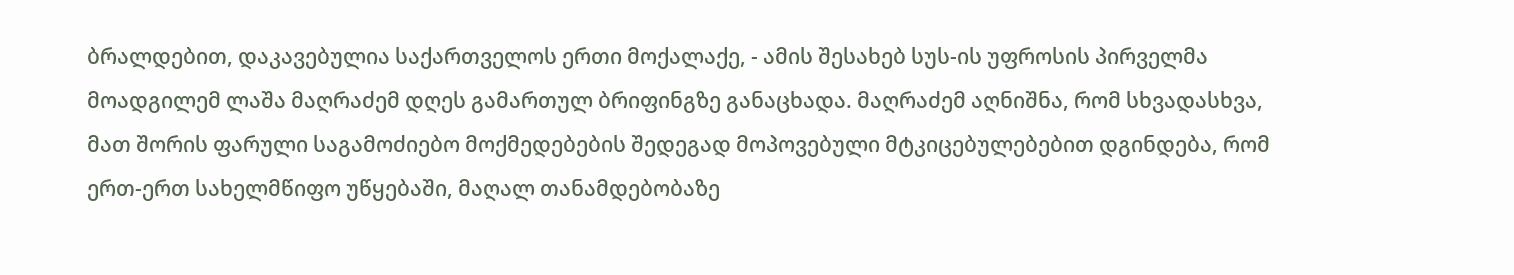ბრალდებით, დაკავებულია საქართველოს ერთი მოქალაქე, - ამის შესახებ სუს-ის უფროსის პირველმა მოადგილემ ლაშა მაღრაძემ დღეს გამართულ ბრიფინგზე განაცხადა. მაღრაძემ აღნიშნა, რომ სხვადასხვა, მათ შორის ფარული საგამოძიებო მოქმედებების შედეგად მოპოვებული მტკიცებულებებით დგინდება, რომ ერთ-ერთ სახელმწიფო უწყებაში, მაღალ თანამდებობაზე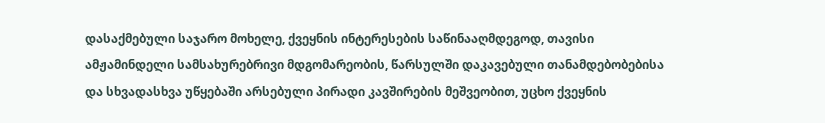დასაქმებული საჯარო მოხელე, ქვეყნის ინტერესების საწინააღმდეგოდ, თავისი ამჟამინდელი სამსახურებრივი მდგომარეობის, წარსულში დაკავებული თანამდებობებისა და სხვადასხვა უწყებაში არსებული პირადი კავშირების მეშვეობით, უცხო ქვეყნის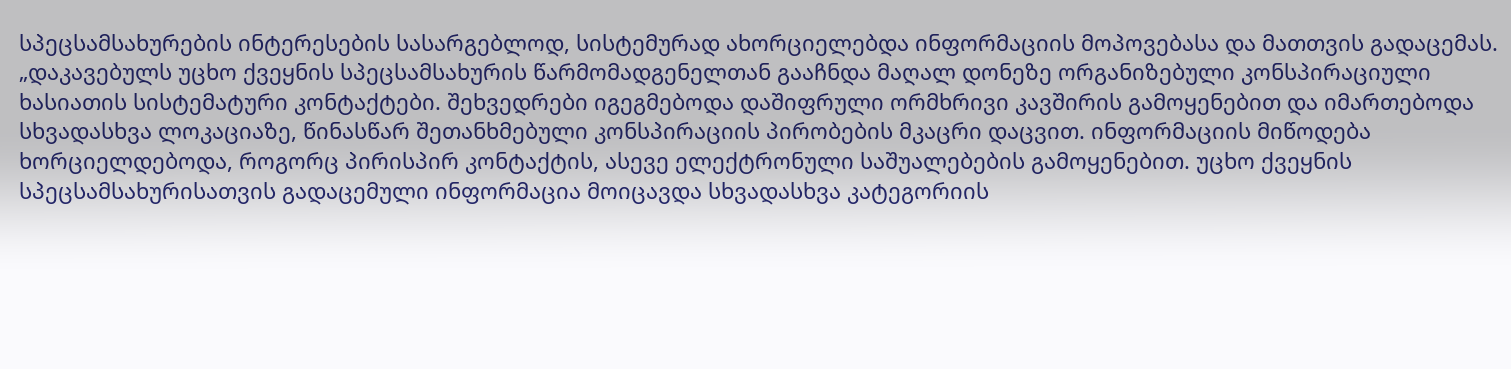სპეცსამსახურების ინტერესების სასარგებლოდ, სისტემურად ახორციელებდა ინფორმაციის მოპოვებასა და მათთვის გადაცემას. „დაკავებულს უცხო ქვეყნის სპეცსამსახურის წარმომადგენელთან გააჩნდა მაღალ დონეზე ორგანიზებული კონსპირაციული ხასიათის სისტემატური კონტაქტები. შეხვედრები იგეგმებოდა დაშიფრული ორმხრივი კავშირის გამოყენებით და იმართებოდა სხვადასხვა ლოკაციაზე, წინასწარ შეთანხმებული კონსპირაციის პირობების მკაცრი დაცვით. ინფორმაციის მიწოდება ხორციელდებოდა, როგორც პირისპირ კონტაქტის, ასევე ელექტრონული საშუალებების გამოყენებით. უცხო ქვეყნის სპეცსამსახურისათვის გადაცემული ინფორმაცია მოიცავდა სხვადასხვა კატეგორიის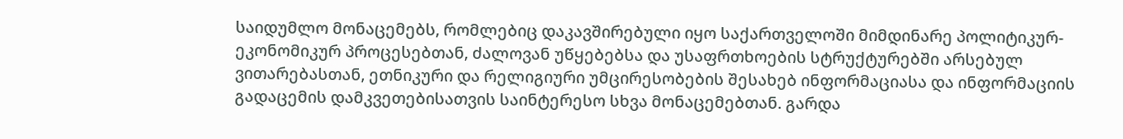საიდუმლო მონაცემებს, რომლებიც დაკავშირებული იყო საქართველოში მიმდინარე პოლიტიკურ-ეკონომიკურ პროცესებთან, ძალოვან უწყებებსა და უსაფრთხოების სტრუქტურებში არსებულ ვითარებასთან, ეთნიკური და რელიგიური უმცირესობების შესახებ ინფორმაციასა და ინფორმაციის გადაცემის დამკვეთებისათვის საინტერესო სხვა მონაცემებთან. გარდა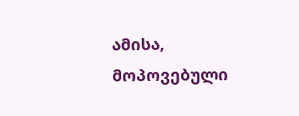ამისა, მოპოვებული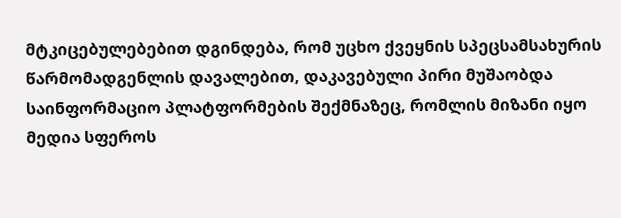მტკიცებულებებით დგინდება, რომ უცხო ქვეყნის სპეცსამსახურის წარმომადგენლის დავალებით, დაკავებული პირი მუშაობდა საინფორმაციო პლატფორმების შექმნაზეც, რომლის მიზანი იყო მედია სფეროს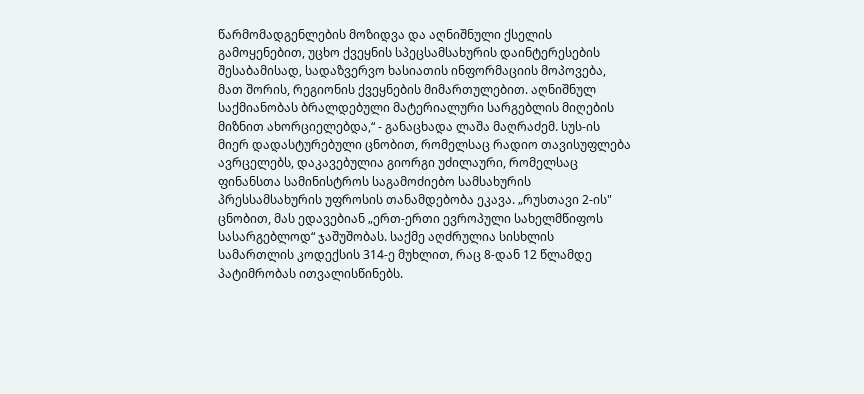წარმომადგენლების მოზიდვა და აღნიშნული ქსელის გამოყენებით, უცხო ქვეყნის სპეცსამსახურის დაინტერესების შესაბამისად, სადაზვერვო ხასიათის ინფორმაციის მოპოვება, მათ შორის, რეგიონის ქვეყნების მიმართულებით. აღნიშნულ საქმიანობას ბრალდებული მატერიალური სარგებლის მიღების მიზნით ახორციელებდა,“ - განაცხადა ლაშა მაღრაძემ. სუს-ის მიერ დადასტურებული ცნობით, რომელსაც რადიო თავისუფლება ავრცელებს, დაკავებულია გიორგი უძილაური, რომელსაც ფინანსთა სამინისტროს საგამოძიებო სამსახურის პრესსამსახურის უფროსის თანამდებობა ეკავა. „რუსთავი 2-ის" ცნობით, მას ედავებიან „ერთ-ერთი ევროპული სახელმწიფოს სასარგებლოდ“ ჯაშუშობას. საქმე აღძრულია სისხლის სამართლის კოდექსის 314-ე მუხლით, რაც 8-დან 12 წლამდე პატიმრობას ითვალისწინებს.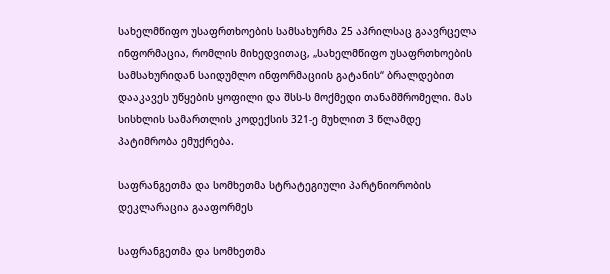სახელმწიფო უსაფრთხოების სამსახურმა 25 აპრილსაც გაავრცელა ინფორმაცია, რომლის მიხედვითაც, „სახელმწიფო უსაფრთხოების სამსახურიდან საიდუმლო ინფორმაციის გატანის“ ბრალდებით დააკავეს უწყების ყოფილი და შსს-ს მოქმედი თანამშრომელი. მას სისხლის სამართლის კოდექსის 321-ე მუხლით 3 წლამდე პატიმრობა ემუქრება.

საფრანგეთმა და სომხეთმა სტრატეგიული პარტნიორობის დეკლარაცია გააფორმეს

საფრანგეთმა და სომხეთმა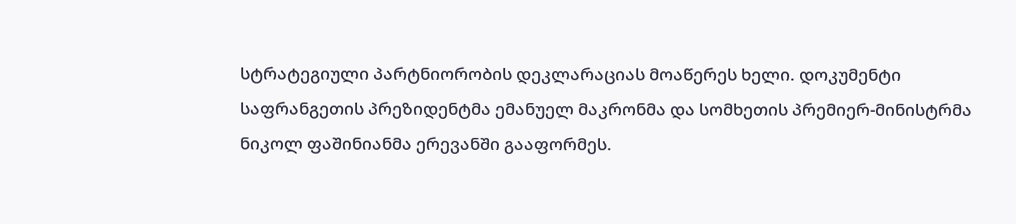სტრატეგიული პარტნიორობის დეკლარაციას მოაწერეს ხელი. დოკუმენტი საფრანგეთის პრეზიდენტმა ემანუელ მაკრონმა და სომხეთის პრემიერ-მინისტრმა ნიკოლ ფაშინიანმა ერევანში გააფორმეს.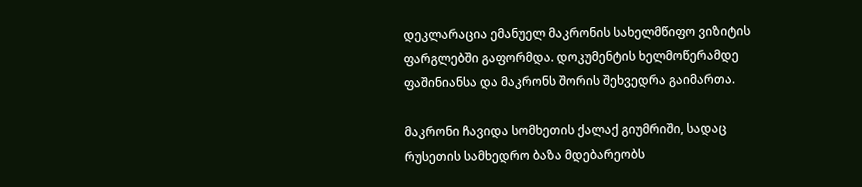დეკლარაცია ემანუელ მაკრონის სახელმწიფო ვიზიტის ფარგლებში გაფორმდა. დოკუმენტის ხელმოწერამდე ფაშინიანსა და მაკრონს შორის შეხვედრა გაიმართა.

მაკრონი ჩავიდა სომხეთის ქალაქ გიუმრიში, სადაც რუსეთის სამხედრო ბაზა მდებარეობს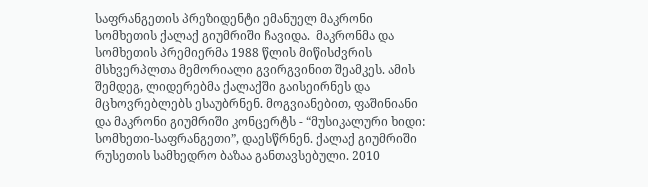საფრანგეთის პრეზიდენტი ემანუელ მაკრონი სომხეთის ქალაქ გიუმრიში ჩავიდა.  მაკრონმა და სომხეთის პრემიერმა 1988 წლის მიწისძვრის მსხვერპლთა მემორიალი გვირგვინით შეამკეს. ამის შემდეგ, ლიდერებმა ქალაქში გაისეირნეს და მცხოვრებლებს ესაუბრნენ. მოგვიანებით, ფაშინიანი და მაკრონი გიუმრიში კონცერტს - “მუსიკალური ხიდი: სომხეთი-საფრანგეთი”, დაესწრნენ. ქალაქ გიუმრიში რუსეთის სამხედრო ბაზაა განთავსებული. 2010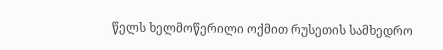წელს ხელმოწერილი ოქმით რუსეთის სამხედრო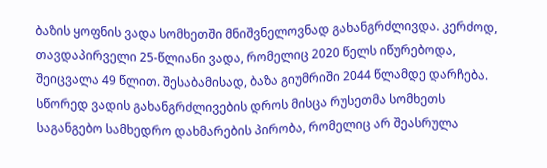ბაზის ყოფნის ვადა სომხეთში მნიშვნელოვნად გახანგრძლივდა. კერძოდ, თავდაპირველი 25-წლიანი ვადა, რომელიც 2020 წელს იწურებოდა, შეიცვალა 49 წლით. შესაბამისად, ბაზა გიუმრიში 2044 წლამდე დარჩება. სწორედ ვადის გახანგრძლივების დროს მისცა რუსეთმა სომხეთს საგანგებო სამხედრო დახმარების პირობა, რომელიც არ შეასრულა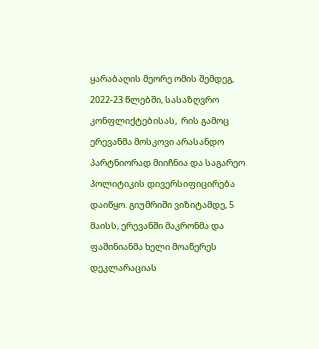ყარაბაღის მეორე ომის შემდეგ, 2022-23 წლებში, სასაზღვრო კონფლიქტებისას,  რის გამოც ერევანმა მოსკოვი არასანდო პარტნიორად მიიჩნია და საგარეო პოლიტიკის დივერსიფიცირება დაიწყო. გიუმრიში ვიზიტამდე, 5 მაისს, ერევანში მაკრონმა და ფაშინიანმა ხელი მოაწერეს დეკლარაციას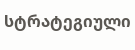სტრატეგიული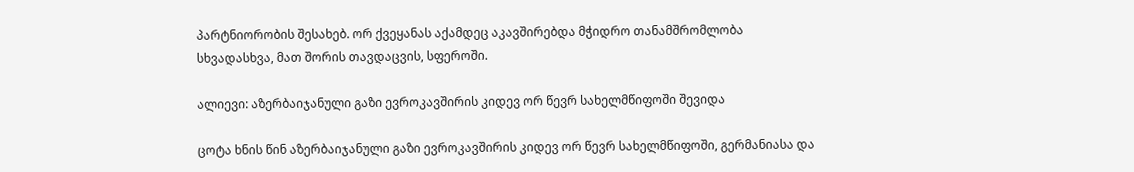პარტნიორობის შესახებ. ორ ქვეყანას აქამდეც აკავშირებდა მჭიდრო თანამშრომლობა სხვადასხვა, მათ შორის თავდაცვის, სფეროში.

ალიევი: აზერბაიჯანული გაზი ევროკავშირის კიდევ ორ წევრ სახელმწიფოში შევიდა

ცოტა ხნის წინ აზერბაიჯანული გაზი ევროკავშირის კიდევ ორ წევრ სახელმწიფოში, გერმანიასა და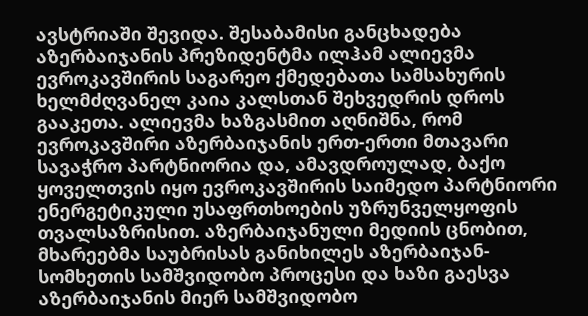ავსტრიაში შევიდა. შესაბამისი განცხადება აზერბაიჯანის პრეზიდენტმა ილჰამ ალიევმა ევროკავშირის საგარეო ქმედებათა სამსახურის ხელმძღვანელ კაია კალსთან შეხვედრის დროს გააკეთა. ალიევმა ხაზგასმით აღნიშნა, რომ ევროკავშირი აზერბაიჯანის ერთ-ერთი მთავარი სავაჭრო პარტნიორია და, ამავდროულად, ბაქო ყოველთვის იყო ევროკავშირის საიმედო პარტნიორი ენერგეტიკული უსაფრთხოების უზრუნველყოფის თვალსაზრისით. აზერბაიჯანული მედიის ცნობით, მხარეებმა საუბრისას განიხილეს აზერბაიჯან-სომხეთის სამშვიდობო პროცესი და ხაზი გაესვა აზერბაიჯანის მიერ სამშვიდობო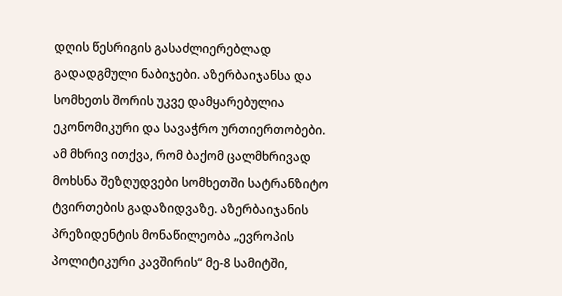დღის წესრიგის გასაძლიერებლად გადადგმული ნაბიჯები. აზერბაიჯანსა და სომხეთს შორის უკვე დამყარებულია ეკონომიკური და სავაჭრო ურთიერთობები. ამ მხრივ ითქვა, რომ ბაქომ ცალმხრივად მოხსნა შეზღუდვები სომხეთში სატრანზიტო ტვირთების გადაზიდვაზე. აზერბაიჯანის პრეზიდენტის მონაწილეობა „ევროპის პოლიტიკური კავშირის“ მე-8 სამიტში,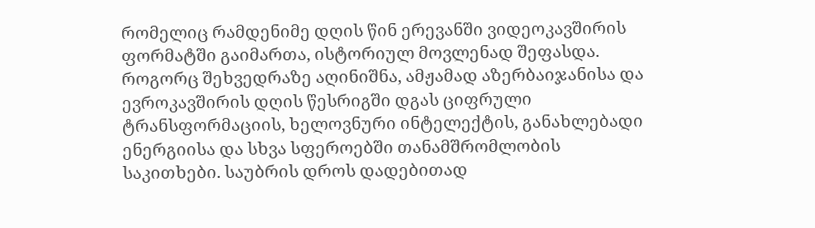რომელიც რამდენიმე დღის წინ ერევანში ვიდეოკავშირის ფორმატში გაიმართა, ისტორიულ მოვლენად შეფასდა. როგორც შეხვედრაზე აღინიშნა, ამჟამად აზერბაიჯანისა და ევროკავშირის დღის წესრიგში დგას ციფრული ტრანსფორმაციის, ხელოვნური ინტელექტის, განახლებადი ენერგიისა და სხვა სფეროებში თანამშრომლობის საკითხები. საუბრის დროს დადებითად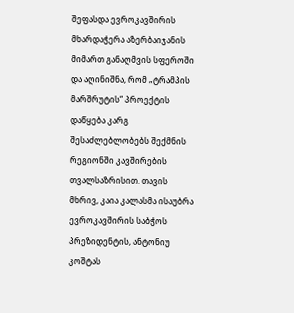შეფასდა ევროკავშირის მხარდაჭერა აზერბაიჯანის მიმართ განაღმვის სფეროში და აღინიშნა, რომ „ტრამპის მარშრუტის“ პროექტის დაწყება კარგ შესაძლებლობებს შექმნის რეგიონში კავშირების თვალსაზრისით. თავის მხრივ, კაია კალასმა ისაუბრა ევროკავშირის საბჭოს პრეზიდენტის, ანტონიუ კოშტას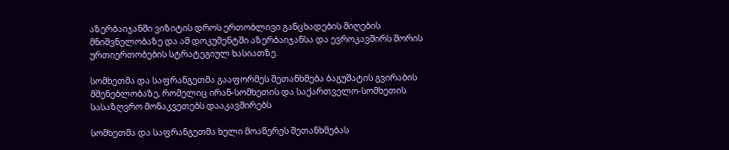აზერბაიჯანში ვიზიტის დროს ერთობლივი განცხადების მიღების მნიშვნელობაზე და ამ დოკუმენტში აზერბაიჯანსა და ევროკავშირს შორის ურთიერთობების სტრატეგიულ ხასიათზე.

სომხეთმა და საფრანგეთმა გააფორმეს შეთანხმება ბაგუშატის გვირაბის მშენებლობაზე, რომელიც ირან-სომხეთის და საქართველო-სომხეთის სასაზღვრო მონაკვეთებს დააკავშირებს

სომხეთმა და საფრანგეთმა ხელი მოაწერეს შეთანხმებას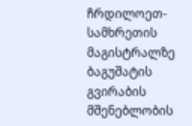ჩრდილოეთ-სამხრეთის მაგისტრალზე ბაგუშატის გვირაბის მშენებლობის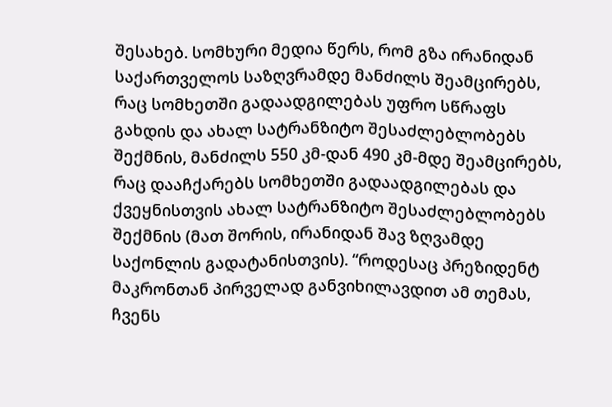შესახებ. სომხური მედია წერს, რომ გზა ირანიდან საქართველოს საზღვრამდე მანძილს შეამცირებს, რაც სომხეთში გადაადგილებას უფრო სწრაფს გახდის და ახალ სატრანზიტო შესაძლებლობებს შექმნის, მანძილს 550 კმ-დან 490 კმ-მდე შეამცირებს, რაც დააჩქარებს სომხეთში გადაადგილებას და ქვეყნისთვის ახალ სატრანზიტო შესაძლებლობებს შექმნის (მათ შორის, ირანიდან შავ ზღვამდე საქონლის გადატანისთვის). “როდესაც პრეზიდენტ მაკრონთან პირველად განვიხილავდით ამ თემას, ჩვენს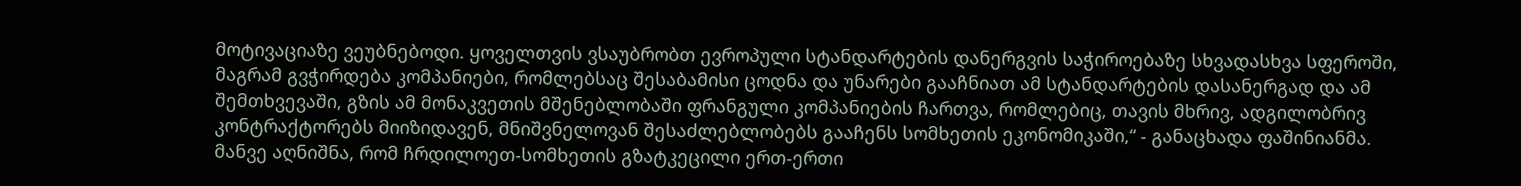მოტივაციაზე ვეუბნებოდი. ყოველთვის ვსაუბრობთ ევროპული სტანდარტების დანერგვის საჭიროებაზე სხვადასხვა სფეროში, მაგრამ გვჭირდება კომპანიები, რომლებსაც შესაბამისი ცოდნა და უნარები გააჩნიათ ამ სტანდარტების დასანერგად და ამ შემთხვევაში, გზის ამ მონაკვეთის მშენებლობაში ფრანგული კომპანიების ჩართვა, რომლებიც, თავის მხრივ, ადგილობრივ კონტრაქტორებს მიიზიდავენ, მნიშვნელოვან შესაძლებლობებს გააჩენს სომხეთის ეკონომიკაში,“ - განაცხადა ფაშინიანმა. მანვე აღნიშნა, რომ ჩრდილოეთ-სომხეთის გზატკეცილი ერთ-ერთი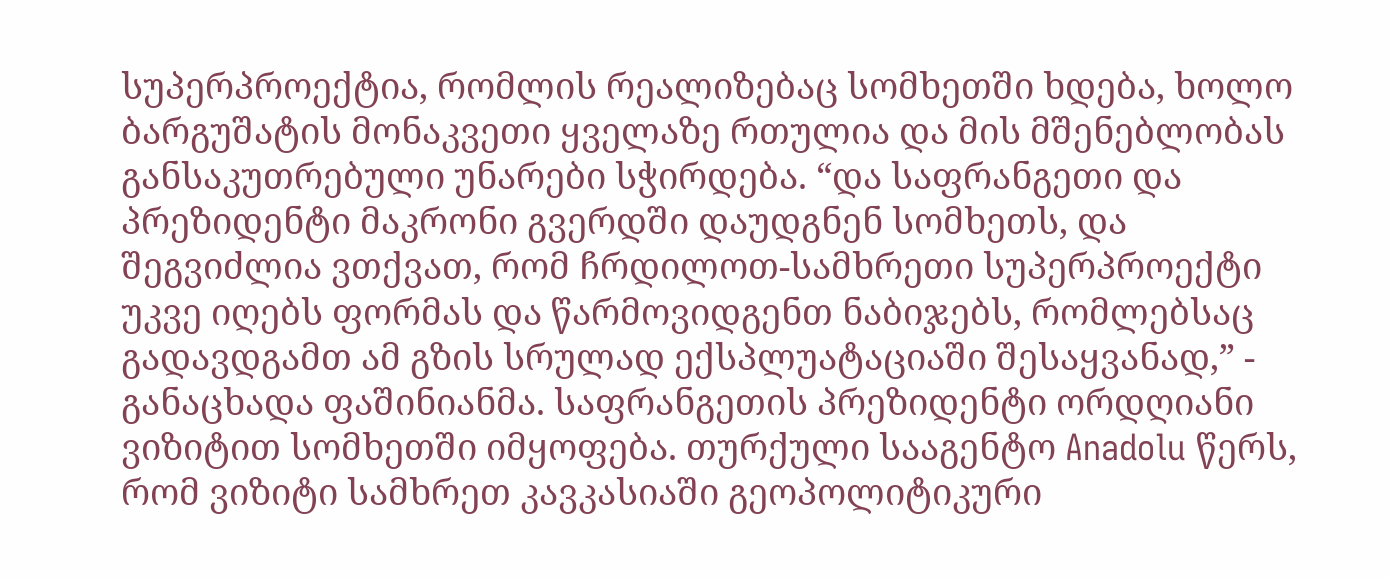სუპერპროექტია, რომლის რეალიზებაც სომხეთში ხდება, ხოლო ბარგუშატის მონაკვეთი ყველაზე რთულია და მის მშენებლობას განსაკუთრებული უნარები სჭირდება. “და საფრანგეთი და პრეზიდენტი მაკრონი გვერდში დაუდგნენ სომხეთს, და შეგვიძლია ვთქვათ, რომ ჩრდილოთ-სამხრეთი სუპერპროექტი უკვე იღებს ფორმას და წარმოვიდგენთ ნაბიჯებს, რომლებსაც გადავდგამთ ამ გზის სრულად ექსპლუატაციაში შესაყვანად,” - განაცხადა ფაშინიანმა. საფრანგეთის პრეზიდენტი ორდღიანი ვიზიტით სომხეთში იმყოფება. თურქული სააგენტო Anadolu წერს, რომ ვიზიტი სამხრეთ კავკასიაში გეოპოლიტიკური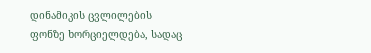დინამიკის ცვლილების ფონზე ხორციელდება, სადაც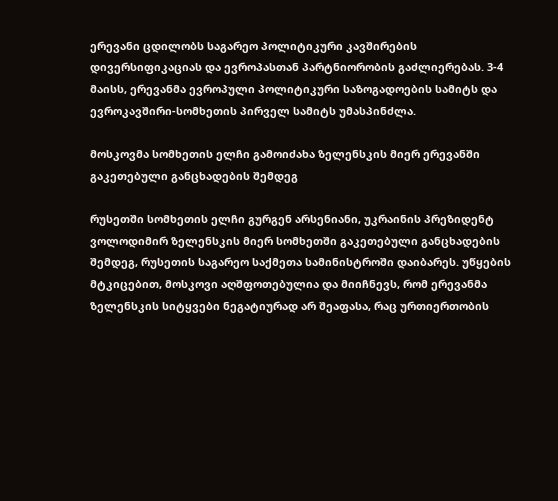ერევანი ცდილობს საგარეო პოლიტიკური კავშირების დივერსიფიკაციას და ევროპასთან პარტნიორობის გაძლიერებას. 3-4 მაისს, ერევანმა ევროპული პოლიტიკური საზოგადოების სამიტს და ევროკავშირი-სომხეთის პირველ სამიტს უმასპინძლა.

მოსკოვმა სომხეთის ელჩი გამოიძახა ზელენსკის მიერ ერევანში გაკეთებული განცხადების შემდეგ

რუსეთში სომხეთის ელჩი გურგენ არსენიანი, უკრაინის პრეზიდენტ ვოლოდიმირ ზელენსკის მიერ სომხეთში გაკეთებული განცხადების შემდეგ, რუსეთის საგარეო საქმეთა სამინისტროში დაიბარეს. უწყების მტკიცებით, მოსკოვი აღშფოთებულია და მიიჩნევს, რომ ერევანმა ზელენსკის სიტყვები ნეგატიურად არ შეაფასა, რაც ურთიერთობის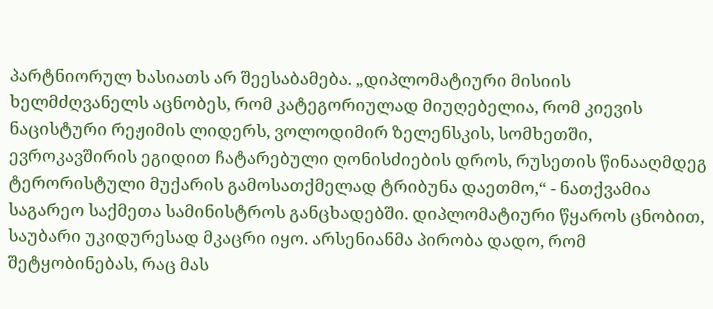პარტნიორულ ხასიათს არ შეესაბამება. „დიპლომატიური მისიის ხელმძღვანელს აცნობეს, რომ კატეგორიულად მიუღებელია, რომ კიევის ნაცისტური რეჟიმის ლიდერს, ვოლოდიმირ ზელენსკის, სომხეთში, ევროკავშირის ეგიდით ჩატარებული ღონისძიების დროს, რუსეთის წინააღმდეგ ტერორისტული მუქარის გამოსათქმელად ტრიბუნა დაეთმო,“ - ნათქვამია საგარეო საქმეთა სამინისტროს განცხადებში. დიპლომატიური წყაროს ცნობით, საუბარი უკიდურესად მკაცრი იყო. არსენიანმა პირობა დადო, რომ შეტყობინებას, რაც მას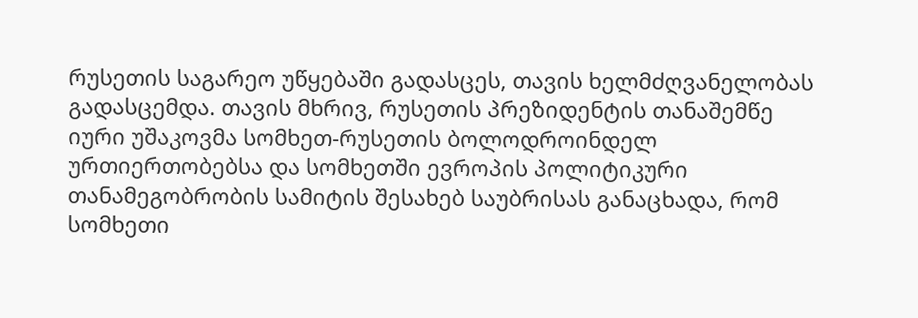რუსეთის საგარეო უწყებაში გადასცეს, თავის ხელმძღვანელობას გადასცემდა. თავის მხრივ, რუსეთის პრეზიდენტის თანაშემწე იური უშაკოვმა სომხეთ-რუსეთის ბოლოდროინდელ ურთიერთობებსა და სომხეთში ევროპის პოლიტიკური თანამეგობრობის სამიტის შესახებ საუბრისას განაცხადა, რომ სომხეთი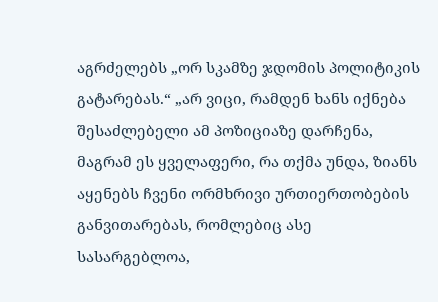აგრძელებს „ორ სკამზე ჯდომის პოლიტიკის გატარებას.“ „არ ვიცი, რამდენ ხანს იქნება შესაძლებელი ამ პოზიციაზე დარჩენა, მაგრამ ეს ყველაფერი, რა თქმა უნდა, ზიანს აყენებს ჩვენი ორმხრივი ურთიერთობების განვითარებას, რომლებიც ასე სასარგებლოა,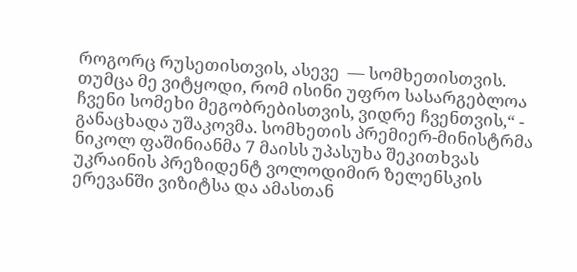როგორც რუსეთისთვის, ასევე  — სომხეთისთვის. თუმცა მე ვიტყოდი, რომ ისინი უფრო სასარგებლოა ჩვენი სომეხი მეგობრებისთვის, ვიდრე ჩვენთვის,“ - განაცხადა უშაკოვმა. სომხეთის პრემიერ-მინისტრმა ნიკოლ ფაშინიანმა 7 მაისს უპასუხა შეკითხვას უკრაინის პრეზიდენტ ვოლოდიმირ ზელენსკის ერევანში ვიზიტსა და ამასთან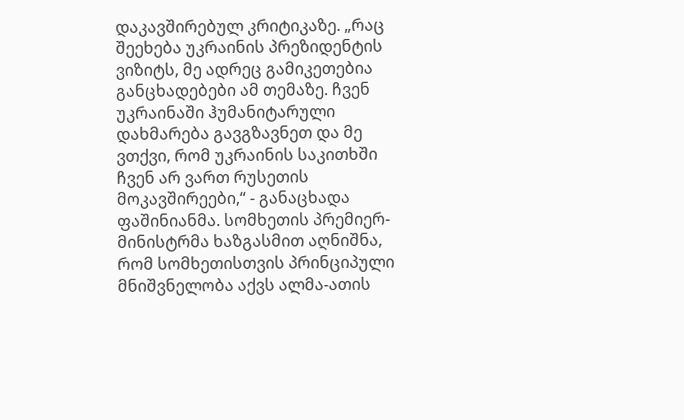დაკავშირებულ კრიტიკაზე. „რაც შეეხება უკრაინის პრეზიდენტის ვიზიტს, მე ადრეც გამიკეთებია განცხადებები ამ თემაზე. ჩვენ უკრაინაში ჰუმანიტარული დახმარება გავგზავნეთ და მე ვთქვი, რომ უკრაინის საკითხში ჩვენ არ ვართ რუსეთის მოკავშირეები,“ - განაცხადა ფაშინიანმა. სომხეთის პრემიერ-მინისტრმა ხაზგასმით აღნიშნა, რომ სომხეთისთვის პრინციპული მნიშვნელობა აქვს ალმა-ათის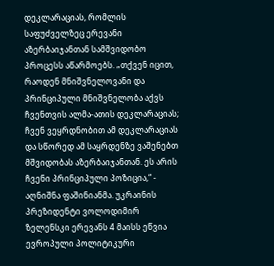დეკლარაციას, რომლის საფუძველზეც ერევანი აზერბაიჯანთან სამშვიდობო პროცესს აწარმოებს. „თქვენ იცით, რაოდენ მნიშვნელოვანი და პრინციპული მნიშვნელობა აქვს ჩვენთვის ალმა-ათის დეკლარაციას; ჩვენ ვეყრდნობით ამ დეკლარაციას და სწორედ ამ საყრდენზე ვაშენებთ მშვიდობას აზერბაიჯანთან. ეს არის ჩვენი პრინციპული პოზიცია,“ - აღნიშნა ფაშინიანმა. უკრაინის პრეზიდენტი ვოლოდიმირ ზელენსკი ერევანს 4 მაისს ეწვია ევროპული პოლიტიკური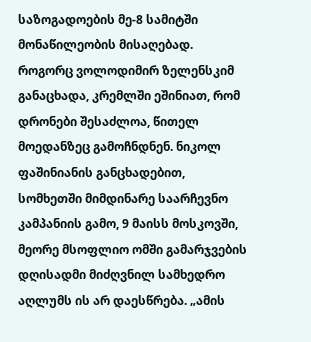საზოგადოების მე-8 სამიტში მონაწილეობის მისაღებად. როგორც ვოლოდიმირ ზელენსკიმ განაცხადა, კრემლში ეშინიათ, რომ დრონები შესაძლოა, წითელ მოედანზეც გამოჩნდნენ. ნიკოლ ფაშინიანის განცხადებით, სომხეთში მიმდინარე საარჩევნო კამპანიის გამო, 9 მაისს მოსკოვში, მეორე მსოფლიო ომში გამარჯვების დღისადმი მიძღვნილ სამხედრო აღლუმს ის არ დაესწრება. „ამის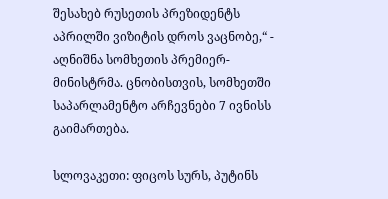შესახებ რუსეთის პრეზიდენტს აპრილში ვიზიტის დროს ვაცნობე,“ - აღნიშნა სომხეთის პრემიერ-მინისტრმა. ცნობისთვის, სომხეთში საპარლამენტო არჩევნები 7 ივნისს გაიმართება.

სლოვაკეთი: ფიცოს სურს, პუტინს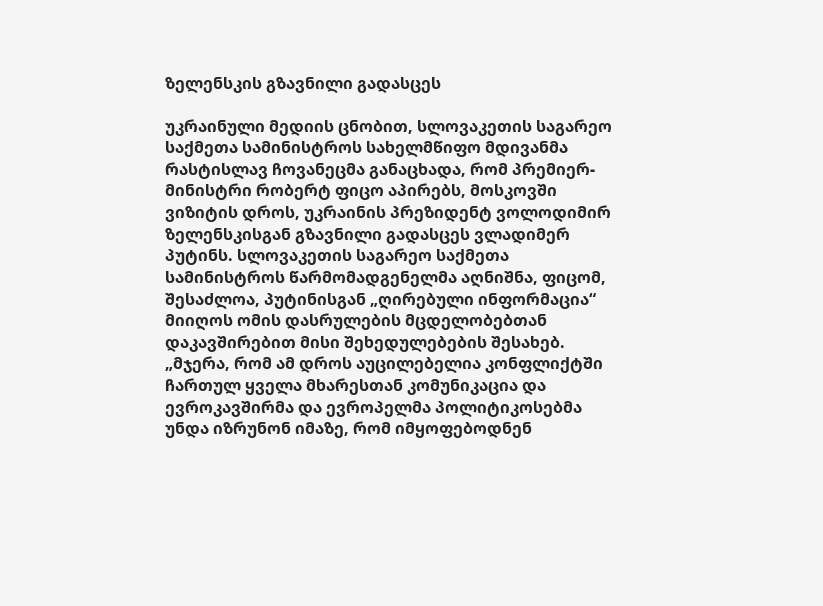ზელენსკის გზავნილი გადასცეს

უკრაინული მედიის ცნობით, სლოვაკეთის საგარეო საქმეთა სამინისტროს სახელმწიფო მდივანმა რასტისლავ ჩოვანეცმა განაცხადა, რომ პრემიერ-მინისტრი რობერტ ფიცო აპირებს, მოსკოვში ვიზიტის დროს, უკრაინის პრეზიდენტ ვოლოდიმირ ზელენსკისგან გზავნილი გადასცეს ვლადიმერ პუტინს. სლოვაკეთის საგარეო საქმეთა სამინისტროს წარმომადგენელმა აღნიშნა, ფიცომ, შესაძლოა, პუტინისგან „ღირებული ინფორმაცია“ მიიღოს ომის დასრულების მცდელობებთან დაკავშირებით მისი შეხედულებების შესახებ. „მჯერა, რომ ამ დროს აუცილებელია კონფლიქტში ჩართულ ყველა მხარესთან კომუნიკაცია და ევროკავშირმა და ევროპელმა პოლიტიკოსებმა უნდა იზრუნონ იმაზე, რომ იმყოფებოდნენ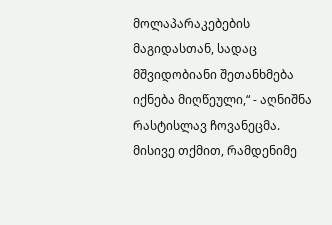მოლაპარაკებების მაგიდასთან, სადაც მშვიდობიანი შეთანხმება იქნება მიღწეული,“ - აღნიშნა რასტისლავ ჩოვანეცმა. მისივე თქმით, რამდენიმე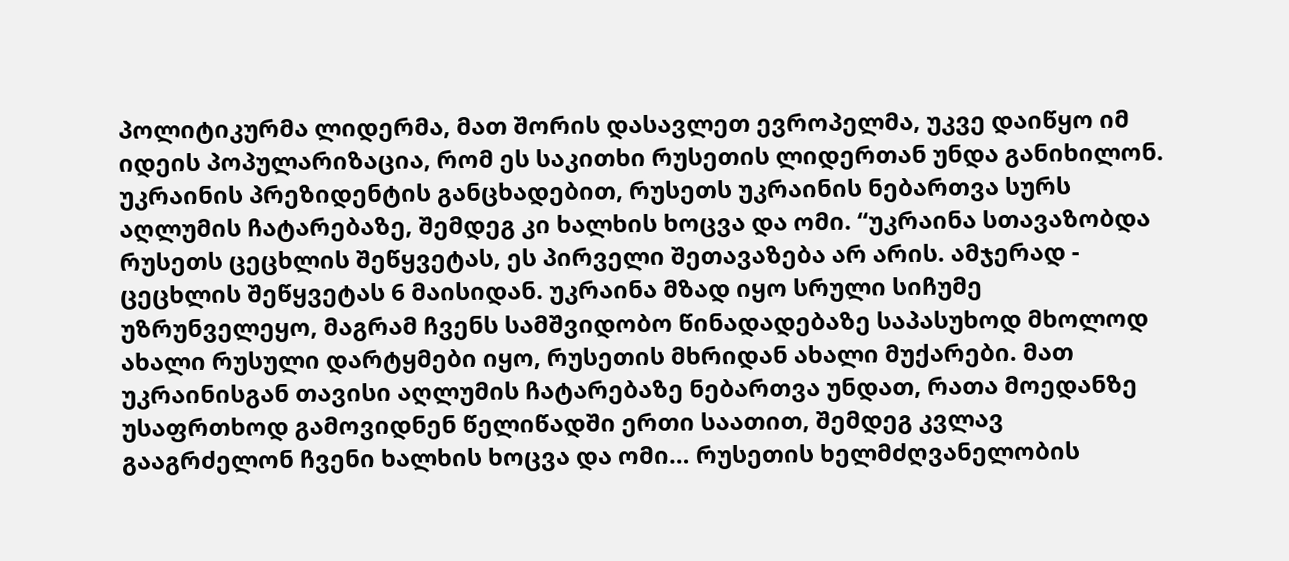პოლიტიკურმა ლიდერმა, მათ შორის დასავლეთ ევროპელმა, უკვე დაიწყო იმ იდეის პოპულარიზაცია, რომ ეს საკითხი რუსეთის ლიდერთან უნდა განიხილონ. უკრაინის პრეზიდენტის განცხადებით, რუსეთს უკრაინის ნებართვა სურს აღლუმის ჩატარებაზე, შემდეგ კი ხალხის ხოცვა და ომი. “უკრაინა სთავაზობდა რუსეთს ცეცხლის შეწყვეტას, ეს პირველი შეთავაზება არ არის. ამჯერად - ცეცხლის შეწყვეტას 6 მაისიდან. უკრაინა მზად იყო სრული სიჩუმე უზრუნველეყო, მაგრამ ჩვენს სამშვიდობო წინადადებაზე საპასუხოდ მხოლოდ ახალი რუსული დარტყმები იყო, რუსეთის მხრიდან ახალი მუქარები. მათ უკრაინისგან თავისი აღლუმის ჩატარებაზე ნებართვა უნდათ, რათა მოედანზე უსაფრთხოდ გამოვიდნენ წელიწადში ერთი საათით, შემდეგ კვლავ გააგრძელონ ჩვენი ხალხის ხოცვა და ომი… რუსეთის ხელმძღვანელობის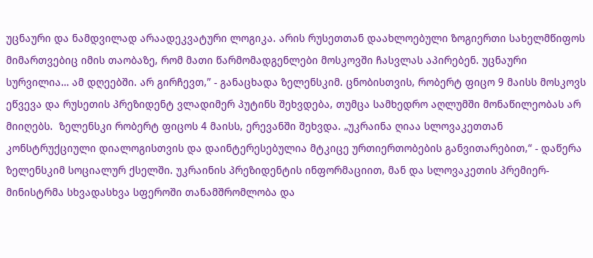უცნაური და ნამდვილად არაადეკვატური ლოგიკა. არის რუსეთთან დაახლოებული ზოგიერთი სახელმწიფოს მიმართვებიც იმის თაობაზე, რომ მათი წარმომადგენლები მოსკოვში ჩასვლას აპირებენ. უცნაური სურვილია… ამ დღეებში. არ გირჩევთ,” - განაცხადა ზელენსკიმ. ცნობისთვის, რობერტ ფიცო 9 მაისს მოსკოვს ეწვევა და რუსეთის პრეზიდენტ ვლადიმერ პუტინს შეხვდება, თუმცა სამხედრო აღლუმში მონაწილეობას არ მიიღებს.  ზელენსკი რობერტ ფიცოს 4 მაისს, ერევანში შეხვდა. „უკრაინა ღიაა სლოვაკეთთან კონსტრუქციული დიალოგისთვის და დაინტერესებულია მტკიცე ურთიერთობების განვითარებით,“ - დაწერა ზელენსკიმ სოციალურ ქსელში. უკრაინის პრეზიდენტის ინფორმაციით, მან და სლოვაკეთის პრემიერ-მინისტრმა სხვადასხვა სფეროში თანამშრომლობა და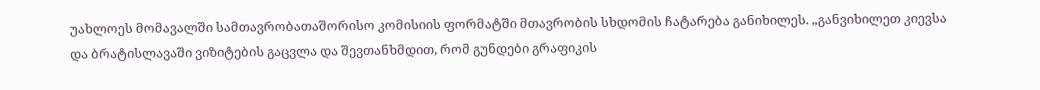უახლოეს მომავალში სამთავრობათაშორისო კომისიის ფორმატში მთავრობის სხდომის ჩატარება განიხილეს. „განვიხილეთ კიევსა და ბრატისლავაში ვიზიტების გაცვლა და შევთანხმდით, რომ გუნდები გრაფიკის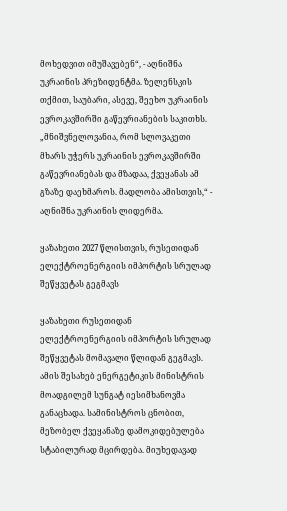მოხედვით იმუშავებენ“, - აღნიშნა უკრაინის პრეზიდენტმა. ზელენსკის თქმით, საუბარი, ასევე, შეეხო უკრაინის ევროკავშირში გაწევრიანების საკითხს. „მნიშვნელოვანია, რომ სლოვაკეთი მხარს უჭერს უკრაინის ევროკავშირში გაწევრიანებას და მზადაა, ქვეყანას ამ გზაზე დაეხმაროს. მადლობა ამისთვის,“ - აღნიშნა უკრაინის ლიდერმა.

ყაზახეთი 2027 წლისთვის, რუსეთიდან ელექტროენერგიის იმპორტის სრულად შეწყვეტას გეგმავს

ყაზახეთი რუსეთიდან ელექტროენერგიის იმპორტის სრულად შეწყვეტას მომავალი წლიდან გეგმავს. ამის შესახებ ენერგეტიკის მინისტრის მოადგილემ სუნგატ იესიმხანოვმა განაცხადა. სამინისტროს ცნობით, მეზობელ ქვეყანაზე დამოკიდებულება სტაბილურად მცირდება. მიუხედავად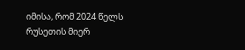იმისა, რომ 2024 წელს რუსეთის მიერ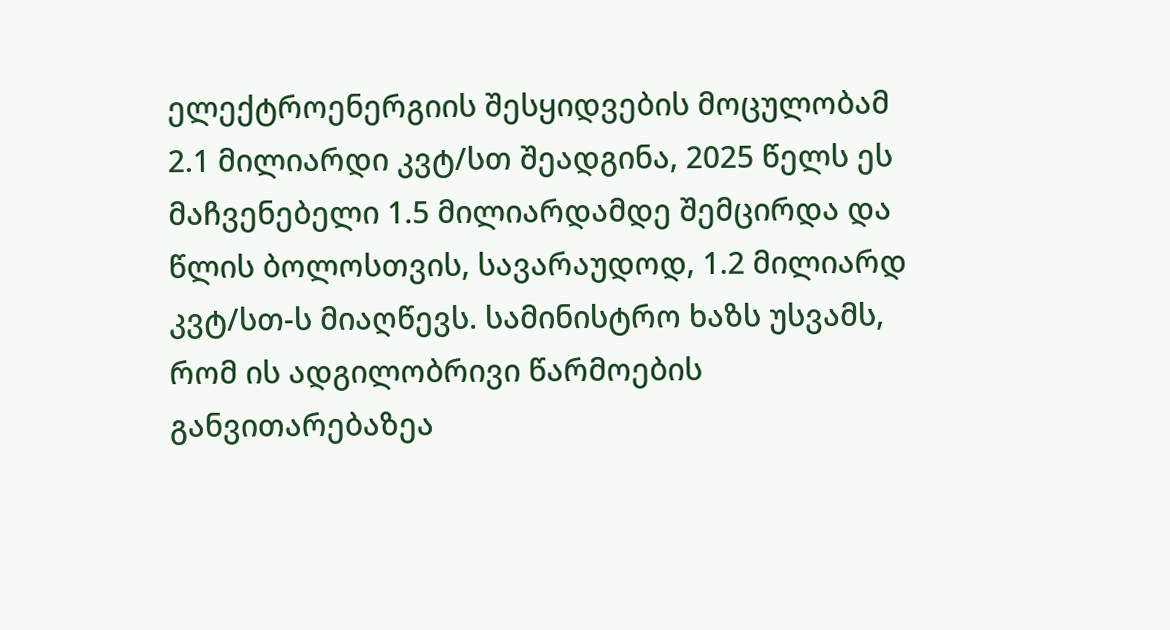ელექტროენერგიის შესყიდვების მოცულობამ 2.1 მილიარდი კვტ/სთ შეადგინა, 2025 წელს ეს მაჩვენებელი 1.5 მილიარდამდე შემცირდა და წლის ბოლოსთვის, სავარაუდოდ, 1.2 მილიარდ კვტ/სთ-ს მიაღწევს. სამინისტრო ხაზს უსვამს, რომ ის ადგილობრივი წარმოების განვითარებაზეა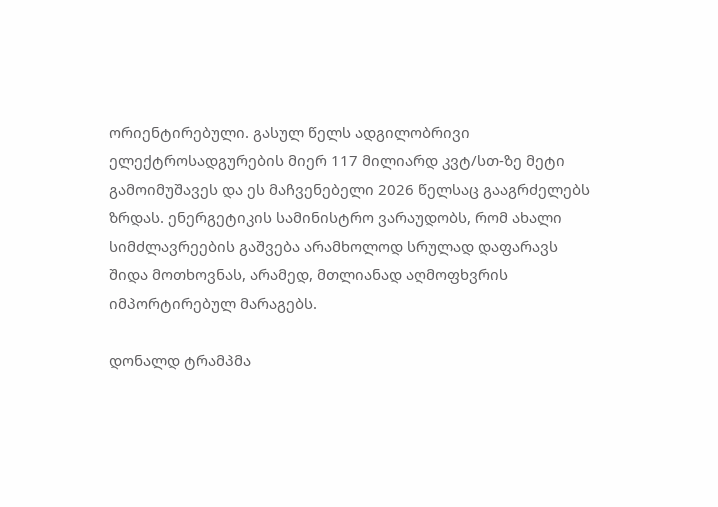ორიენტირებული. გასულ წელს ადგილობრივი ელექტროსადგურების მიერ 117 მილიარდ კვტ/სთ-ზე მეტი გამოიმუშავეს და ეს მაჩვენებელი 2026 წელსაც გააგრძელებს ზრდას. ენერგეტიკის სამინისტრო ვარაუდობს, რომ ახალი სიმძლავრეების გაშვება არამხოლოდ სრულად დაფარავს შიდა მოთხოვნას, არამედ, მთლიანად აღმოფხვრის იმპორტირებულ მარაგებს.

დონალდ ტრამპმა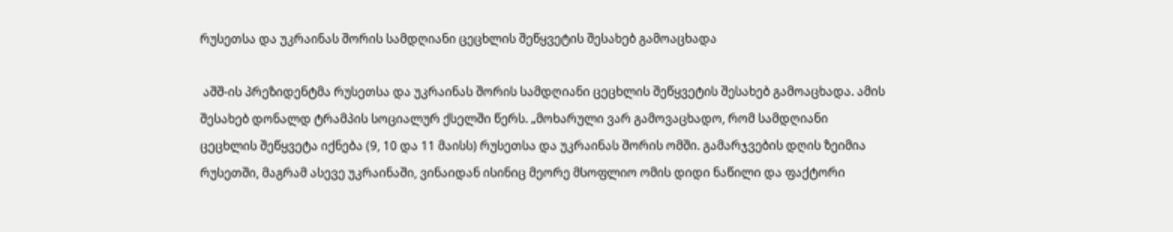რუსეთსა და უკრაინას შორის სამდღიანი ცეცხლის შეწყვეტის შესახებ გამოაცხადა

 აშშ-ის პრეზიდენტმა რუსეთსა და უკრაინას შორის სამდღიანი ცეცხლის შეწყვეტის შესახებ გამოაცხადა. ამის შესახებ დონალდ ტრამპის სოციალურ ქსელში წერს. „მოხარული ვარ გამოვაცხადო, რომ სამდღიანი ცეცხლის შეწყვეტა იქნება (9, 10 და 11 მაისს) რუსეთსა და უკრაინას შორის ომში. გამარჯვების დღის ზეიმია რუსეთში, მაგრამ ასევე უკრაინაში, ვინაიდან ისინიც მეორე მსოფლიო ომის დიდი ნაწილი და ფაქტორი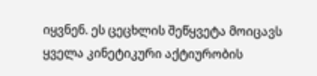იყვნენ. ეს ცეცხლის შეწყვეტა მოიცავს ყველა კინეტიკური აქტიურობის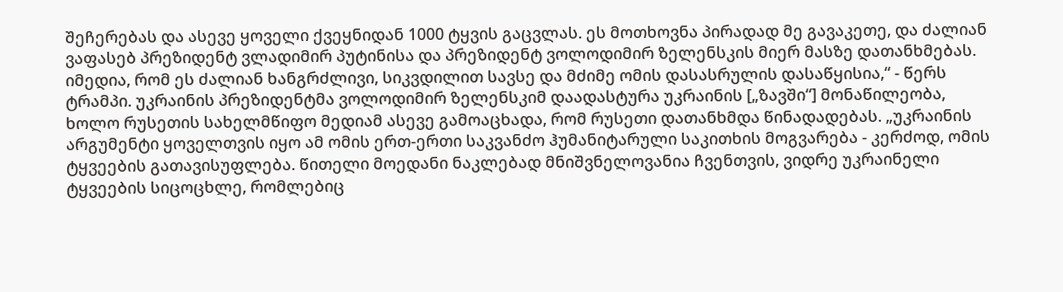შეჩერებას და ასევე ყოველი ქვეყნიდან 1000 ტყვის გაცვლას. ეს მოთხოვნა პირადად მე გავაკეთე, და ძალიან ვაფასებ პრეზიდენტ ვლადიმირ პუტინისა და პრეზიდენტ ვოლოდიმირ ზელენსკის მიერ მასზე დათანხმებას. იმედია, რომ ეს ძალიან ხანგრძლივი, სიკვდილით სავსე და მძიმე ომის დასასრულის დასაწყისია,“ - წერს ტრამპი. უკრაინის პრეზიდენტმა ვოლოდიმირ ზელენსკიმ დაადასტურა უკრაინის [„ზავში“] მონაწილეობა, ხოლო რუსეთის სახელმწიფო მედიამ ასევე გამოაცხადა, რომ რუსეთი დათანხმდა წინადადებას. „უკრაინის არგუმენტი ყოველთვის იყო ამ ომის ერთ-ერთი საკვანძო ჰუმანიტარული საკითხის მოგვარება - კერძოდ, ომის ტყვეების გათავისუფლება. წითელი მოედანი ნაკლებად მნიშვნელოვანია ჩვენთვის, ვიდრე უკრაინელი ტყვეების სიცოცხლე, რომლებიც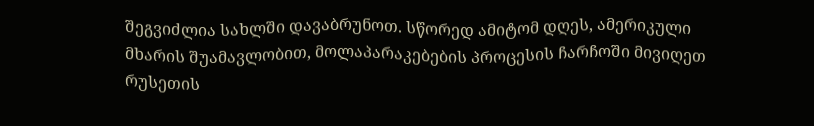შეგვიძლია სახლში დავაბრუნოთ. სწორედ ამიტომ დღეს, ამერიკული მხარის შუამავლობით, მოლაპარაკებების პროცესის ჩარჩოში მივიღეთ რუსეთის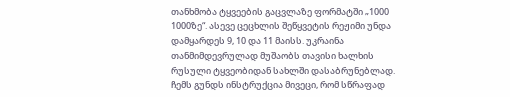თანხმობა ტყვეების გაცვლაზე ფორმატში „1000 1000ზე“. ასევე ცეცხლის შეწყვეტის რეჟიმი უნდა დამყარდეს 9, 10 და 11 მაისს. უკრაინა თანმიმდევრულად მუშაობს თავისი ხალხის რუსული ტყვეობიდან სახლში დასაბრუნებლად. ჩემს გუნდს ინსტრუქცია მივეცი, რომ სწრაფად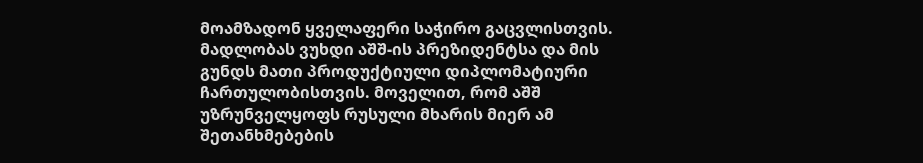მოამზადონ ყველაფერი საჭირო გაცვლისთვის. მადლობას ვუხდი აშშ-ის პრეზიდენტსა და მის გუნდს მათი პროდუქტიული დიპლომატიური ჩართულობისთვის. მოველით, რომ აშშ უზრუნველყოფს რუსული მხარის მიერ ამ შეთანხმებების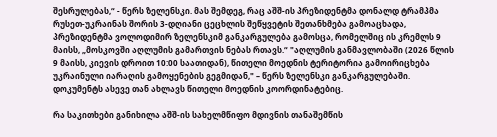შესრულებას,“ - წერს ზელენსკი. მას შემდეგ, რაც აშშ-ის პრეზიდენტმა დონალდ ტრამპმა რუსეთ-უკრაინას შორის 3-დღიანი ცეცხლის შეწყვეტის შეთანხმება გამოაცხადა, პრეზიდენტმა ვოლოდიმირ ზელენსკიმ განკარგულება გამოსცა, რომელშიც ის კრემლს 9 მაისს, „მოსკოვში აღლუმის გამართვის ნებას რთავს.“ "აღლუმის განმავლობაში (2026 წლის 9 მაისს, კიევის დროით 10:00 საათიდან), წითელი მოედნის ტერიტორია გამოირიცხება უკრაინული იარაღის გამოყენების გეგმიდან," – წერს ზელენსკი განკარგულებაში. დოკუმენტს ასევე თან ახლავს წითელი მოედნის კოორდინატებიც.

რა საკითხები განიხილა აშშ-ის სახელმწიფო მდივნის თანაშემწის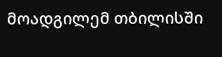მოადგილემ თბილისში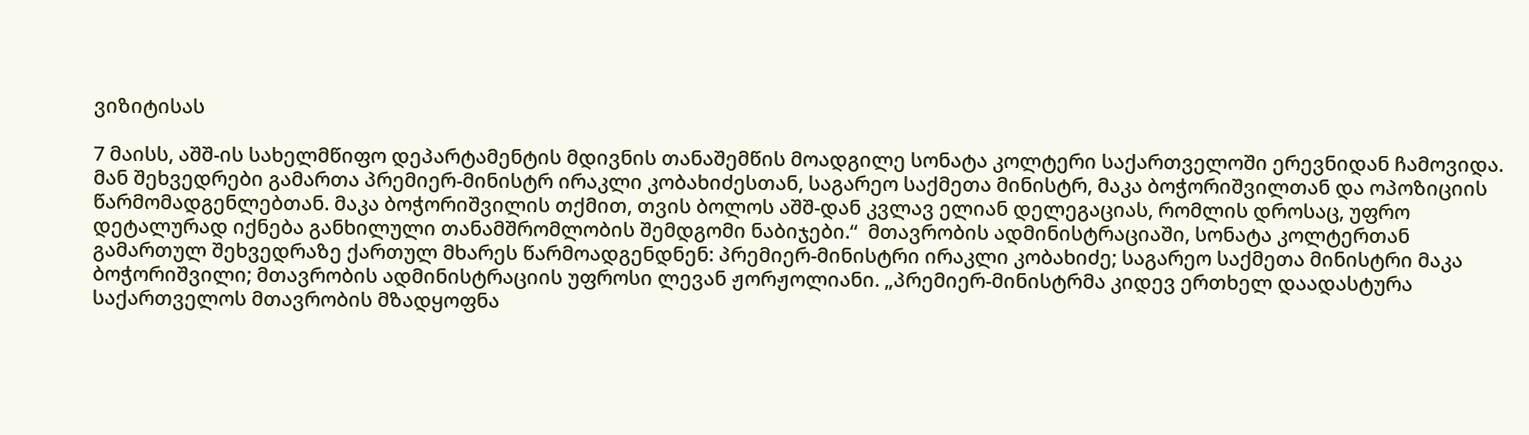ვიზიტისას

7 მაისს, აშშ-ის სახელმწიფო დეპარტამენტის მდივნის თანაშემწის მოადგილე სონატა კოლტერი საქართველოში ერევნიდან ჩამოვიდა. მან შეხვედრები გამართა პრემიერ-მინისტრ ირაკლი კობახიძესთან, საგარეო საქმეთა მინისტრ, მაკა ბოჭორიშვილთან და ოპოზიციის წარმომადგენლებთან. მაკა ბოჭორიშვილის თქმით, თვის ბოლოს აშშ-დან კვლავ ელიან დელეგაციას, რომლის დროსაც, უფრო დეტალურად იქნება განხილული თანამშრომლობის შემდგომი ნაბიჯები.“  მთავრობის ადმინისტრაციაში, სონატა კოლტერთან გამართულ შეხვედრაზე ქართულ მხარეს წარმოადგენდნენ: პრემიერ-მინისტრი ირაკლი კობახიძე; საგარეო საქმეთა მინისტრი მაკა ბოჭორიშვილი; მთავრობის ადმინისტრაციის უფროსი ლევან ჟორჟოლიანი. „პრემიერ-მინისტრმა კიდევ ერთხელ დაადასტურა საქართველოს მთავრობის მზადყოფნა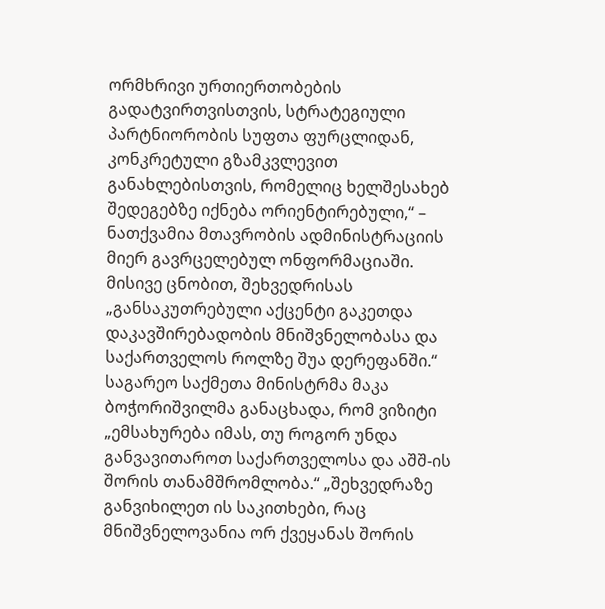ორმხრივი ურთიერთობების გადატვირთვისთვის, სტრატეგიული პარტნიორობის სუფთა ფურცლიდან, კონკრეტული გზამკვლევით განახლებისთვის, რომელიც ხელშესახებ შედეგებზე იქნება ორიენტირებული,“ – ნათქვამია მთავრობის ადმინისტრაციის მიერ გავრცელებულ ონფორმაციაში. მისივე ცნობით, შეხვედრისას „განსაკუთრებული აქცენტი გაკეთდა დაკავშირებადობის მნიშვნელობასა და საქართველოს როლზე შუა დერეფანში.“ საგარეო საქმეთა მინისტრმა მაკა ბოჭორიშვილმა განაცხადა, რომ ვიზიტი „ემსახურება იმას, თუ როგორ უნდა განვავითაროთ საქართველოსა და აშშ-ის შორის თანამშრომლობა.“ „შეხვედრაზე განვიხილეთ ის საკითხები, რაც მნიშვნელოვანია ორ ქვეყანას შორის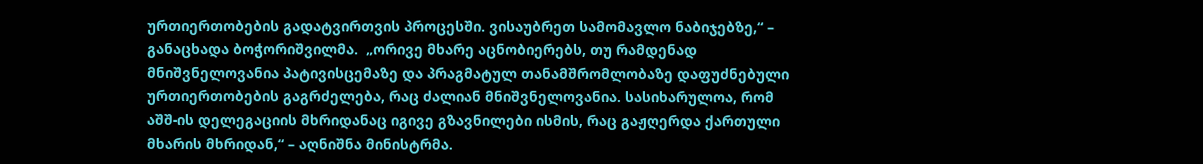ურთიერთობების გადატვირთვის პროცესში. ვისაუბრეთ სამომავლო ნაბიჯებზე,“ – განაცხადა ბოჭორიშვილმა.  „ორივე მხარე აცნობიერებს, თუ რამდენად მნიშვნელოვანია პატივისცემაზე და პრაგმატულ თანამშრომლობაზე დაფუძნებული ურთიერთობების გაგრძელება, რაც ძალიან მნიშვნელოვანია. სასიხარულოა, რომ აშშ-ის დელეგაციის მხრიდანაც იგივე გზავნილები ისმის, რაც გაჟღერდა ქართული მხარის მხრიდან,“ – აღნიშნა მინისტრმა.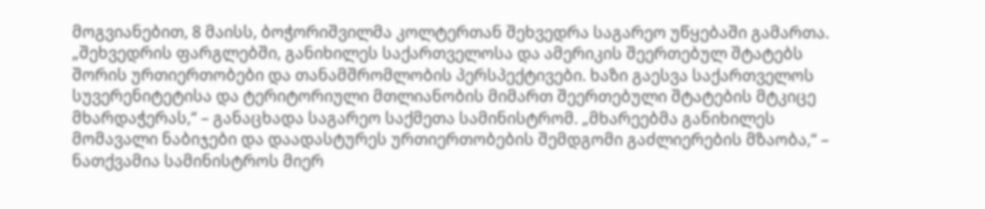მოგვიანებით, 8 მაისს, ბოჭორიშვილმა კოლტერთან შეხვედრა საგარეო უწყებაში გამართა. „შეხვედრის ფარგლებში, განიხილეს საქართველოსა და ამერიკის შეერთებულ შტატებს შორის ურთიერთობები და თანამშრომლობის პერსპექტივები. ხაზი გაესვა საქართველოს სუვერენიტეტისა და ტერიტორიული მთლიანობის მიმართ შეერთებული შტატების მტკიცე მხარდაჭერას,“ – განაცხადა საგარეო საქმეთა სამინისტრომ. „მხარეებმა განიხილეს მომავალი ნაბიჯები და დაადასტურეს ურთიერთობების შემდგომი გაძლიერების მზაობა,“ – ნათქვამია სამინისტროს მიერ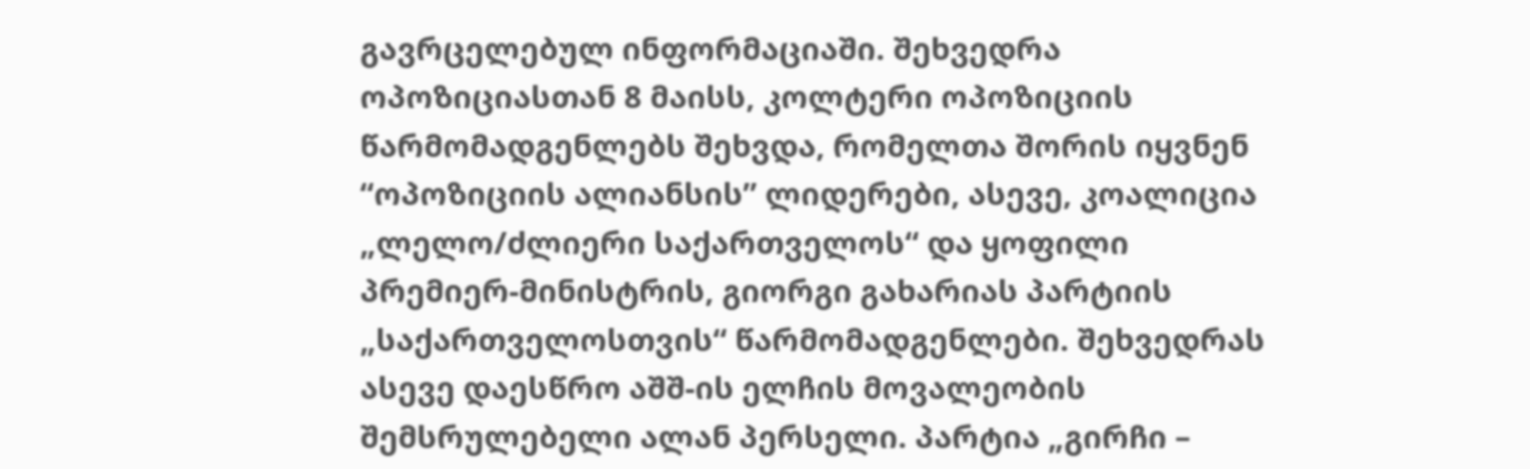გავრცელებულ ინფორმაციაში. შეხვედრა ოპოზიციასთან 8 მაისს, კოლტერი ოპოზიციის წარმომადგენლებს შეხვდა, რომელთა შორის იყვნენ “ოპოზიციის ალიანსის” ლიდერები, ასევე, კოალიცია „ლელო/ძლიერი საქართველოს“ და ყოფილი პრემიერ-მინისტრის, გიორგი გახარიას პარტიის „საქართველოსთვის“ წარმომადგენლები. შეხვედრას ასევე დაესწრო აშშ-ის ელჩის მოვალეობის შემსრულებელი ალან პერსელი. პარტია „გირჩი –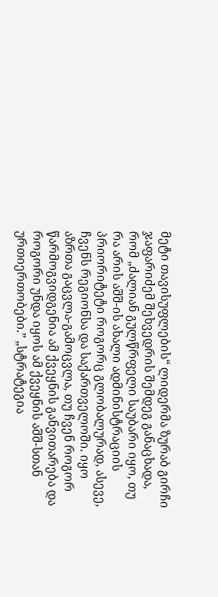მეტი თავისუფლების“ ლიდერმა ზურაბ გირჩი ჯაფარიძემ შეხვედრის შემდეგ განაცხადა, რომ „ძალიან გულწრფელი საუბარი იყო, თუ რა არის აშშ-ის ახალი ადმინისტრაციის პრიორიტეტი როგორც გლობალურად, ასევე, ჩვენს რეგიონსა და საქართველოში. იყო აზრთა გაცვლა-გამოცვლა, თუ ჩვენ როგორ წარმოგვიდგენია ამ ქვეყნის განვითარება და როგორი უნდა იყოს ამ ქვეყნის აშშ-სთან ურთიერთობები.” „სტრატეგია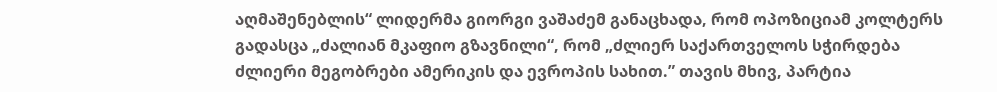აღმაშენებლის“ ლიდერმა გიორგი ვაშაძემ განაცხადა, რომ ოპოზიციამ კოლტერს გადასცა „ძალიან მკაფიო გზავნილი“, რომ „ძლიერ საქართველოს სჭირდება ძლიერი მეგობრები ამერიკის და ევროპის სახით.” თავის მხივ, პარტია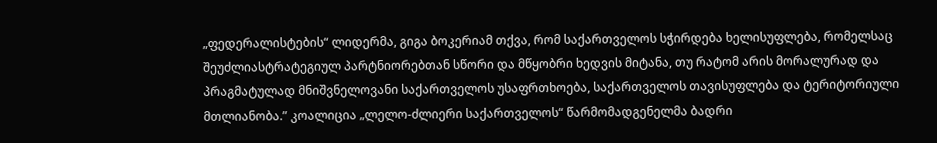„ფედერალისტების“ ლიდერმა, გიგა ბოკერიამ თქვა, რომ საქართველოს სჭირდება ხელისუფლება, რომელსაც შეუძლიასტრატეგიულ პარტნიორებთან სწორი და მწყობრი ხედვის მიტანა, თუ რატომ არის მორალურად და პრაგმატულად მნიშვნელოვანი საქართველოს უსაფრთხოება, საქართველოს თავისუფლება და ტერიტორიული მთლიანობა.” კოალიცია „ლელო-ძლიერი საქართველოს“ წარმომადგენელმა ბადრი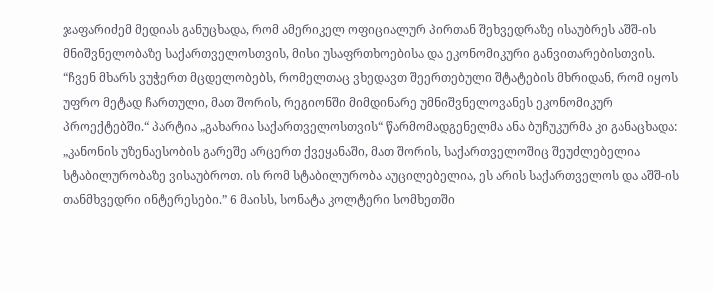ჯაფარიძემ მედიას განუცხადა, რომ ამერიკელ ოფიციალურ პირთან შეხვედრაზე ისაუბრეს აშშ-ის მნიშვნელობაზე საქართველოსთვის, მისი უსაფრთხოებისა და ეკონომიკური განვითარებისთვის. “ჩვენ მხარს ვუჭერთ მცდელობებს, რომელთაც ვხედავთ შეერთებული შტატების მხრიდან, რომ იყოს უფრო მეტად ჩართული, მათ შორის, რეგიონში მიმდინარე უმნიშვნელოვანეს ეკონომიკურ პროექტებში.“ პარტია „გახარია საქართველოსთვის“ წარმომადგენელმა ანა ბუჩუკურმა კი განაცხადა: „კანონის უზენაესობის გარეშე არცერთ ქვეყანაში, მათ შორის, საქართველოშიც შეუძლებელია სტაბილურობაზე ვისაუბროთ. ის რომ სტაბილურობა აუცილებელია, ეს არის საქართველოს და აშშ-ის თანმხვედრი ინტერესები.” 6 მაისს, სონატა კოლტერი სომხეთში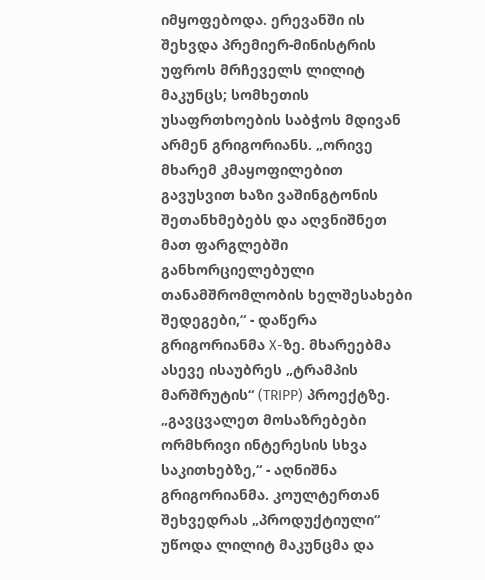იმყოფებოდა. ერევანში ის შეხვდა პრემიერ-მინისტრის უფროს მრჩეველს ლილიტ მაკუნცს; სომხეთის უსაფრთხოების საბჭოს მდივან არმენ გრიგორიანს. „ორივე მხარემ კმაყოფილებით გავუსვით ხაზი ვაშინგტონის შეთანხმებებს და აღვნიშნეთ მათ ფარგლებში განხორციელებული თანამშრომლობის ხელშესახები შედეგები,“ - დაწერა გრიგორიანმა X-ზე. მხარეებმა ასევე ისაუბრეს „ტრამპის მარშრუტის“ (TRIPP) პროექტზე. „გავცვალეთ მოსაზრებები ორმხრივი ინტერესის სხვა საკითხებზე,“ - აღნიშნა  გრიგორიანმა. კოულტერთან შეხვედრას „პროდუქტიული“ უწოდა ლილიტ მაკუნცმა და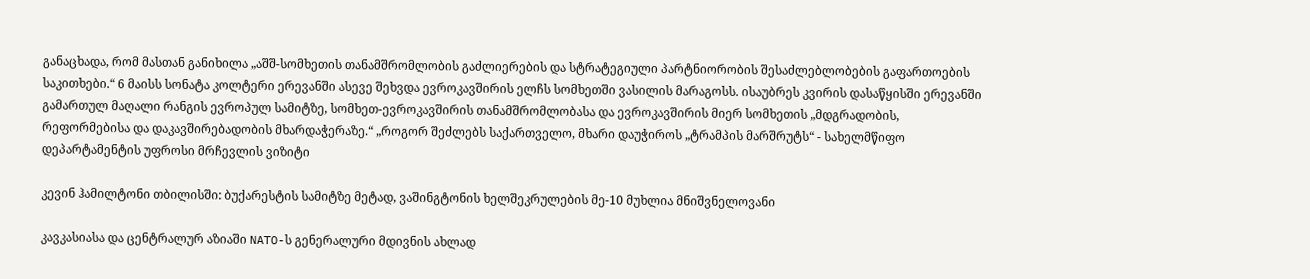განაცხადა, რომ მასთან განიხილა „აშშ-სომხეთის თანამშრომლობის გაძლიერების და სტრატეგიული პარტნიორობის შესაძლებლობების გაფართოების საკითხები.“ 6 მაისს სონატა კოლტერი ერევანში ასევე შეხვდა ევროკავშირის ელჩს სომხეთში ვასილის მარაგოსს. ისაუბრეს კვირის დასაწყისში ერევანში გამართულ მაღალი რანგის ევროპულ სამიტზე, სომხეთ-ევროკავშირის თანამშრომლობასა და ევროკავშირის მიერ სომხეთის „მდგრადობის, რეფორმებისა და დაკავშირებადობის მხარდაჭერაზე.“ „როგორ შეძლებს საქართველო, მხარი დაუჭიროს „ტრამპის მარშრუტს“ - სახელმწიფო დეპარტამენტის უფროსი მრჩევლის ვიზიტი

კევინ ჰამილტონი თბილისში: ბუქარესტის სამიტზე მეტად, ვაშინგტონის ხელშეკრულების მე-10 მუხლია მნიშვნელოვანი

კავკასიასა და ცენტრალურ აზიაში NATO-ს გენერალური მდივნის ახლად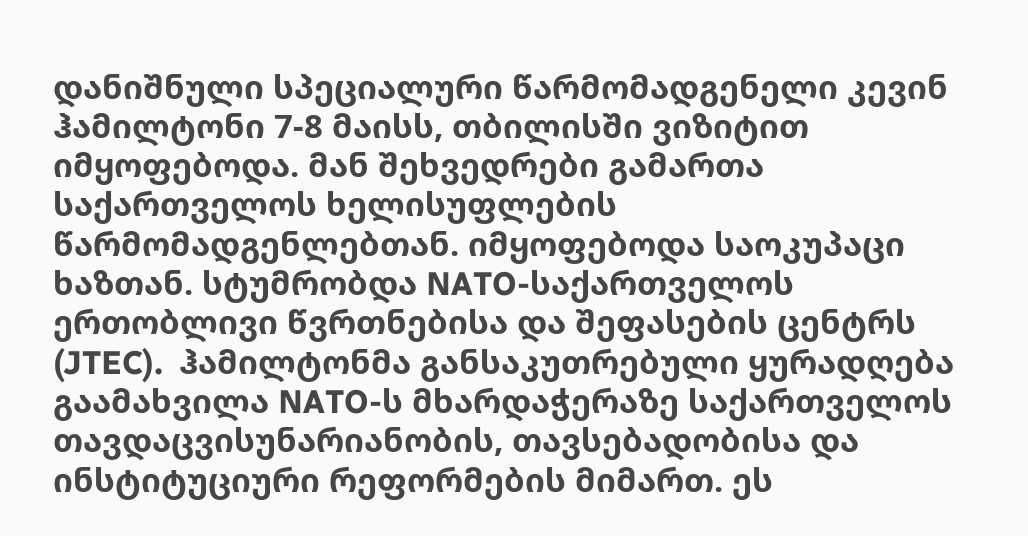დანიშნული სპეციალური წარმომადგენელი კევინ ჰამილტონი 7-8 მაისს, თბილისში ვიზიტით იმყოფებოდა. მან შეხვედრები გამართა საქართველოს ხელისუფლების წარმომადგენლებთან. იმყოფებოდა საოკუპაცი ხაზთან. სტუმრობდა NATO-საქართველოს ერთობლივი წვრთნებისა და შეფასების ცენტრს (JTEC).  ჰამილტონმა განსაკუთრებული ყურადღება გაამახვილა NATO-ს მხარდაჭერაზე საქართველოს თავდაცვისუნარიანობის, თავსებადობისა და ინსტიტუციური რეფორმების მიმართ. ეს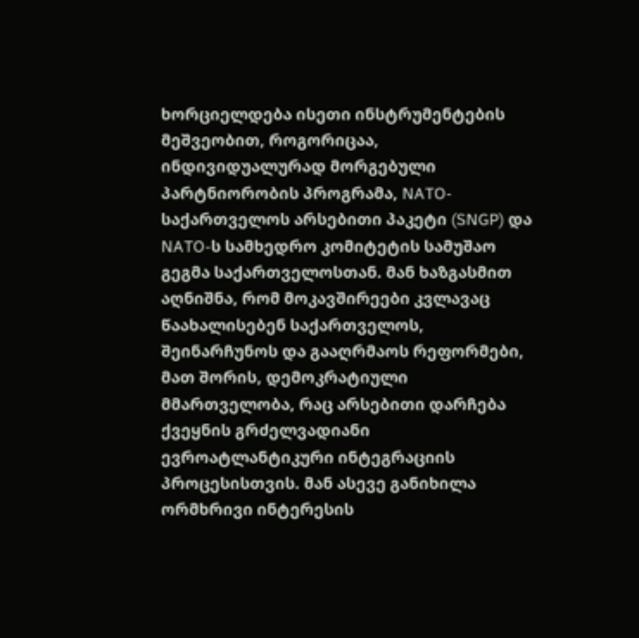ხორციელდება ისეთი ინსტრუმენტების მეშვეობით, როგორიცაა, ინდივიდუალურად მორგებული პარტნიორობის პროგრამა, NATO-საქართველოს არსებითი პაკეტი (SNGP) და NATO-ს სამხედრო კომიტეტის სამუშაო გეგმა საქართველოსთან. მან ხაზგასმით აღნიშნა, რომ მოკავშირეები კვლავაც წაახალისებენ საქართველოს, შეინარჩუნოს და გააღრმაოს რეფორმები, მათ შორის, დემოკრატიული მმართველობა, რაც არსებითი დარჩება ქვეყნის გრძელვადიანი ევროატლანტიკური ინტეგრაციის პროცესისთვის. მან ასევე განიხილა ორმხრივი ინტერესის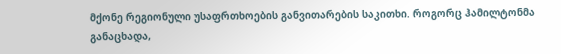მქონე რეგიონული უსაფრთხოების განვითარების საკითხი. როგორც ჰამილტონმა განაცხადა,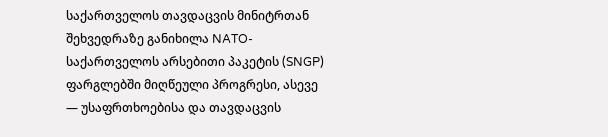საქართველოს თავდაცვის მინიტრთან შეხვედრაზე განიხილა NATO-საქართველოს არსებითი პაკეტის (SNGP) ფარგლებში მიღწეული პროგრესი, ასევე  — უსაფრთხოებისა და თავდაცვის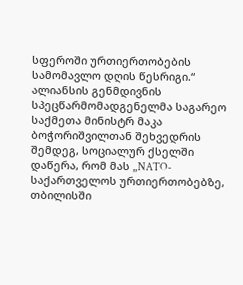სფეროში ურთიერთობების სამომავლო დღის წესრიგი.“ ალიანსის გენმდივნის სპეცწარმომადგენელმა საგარეო საქმეთა მინისტრ მაკა ბოჭორიშვილთან შეხვედრის შემდეგ, სოციალურ ქსელში დაწერა, რომ მას „NATO-საქართველოს ურთიერთობებზე, თბილისში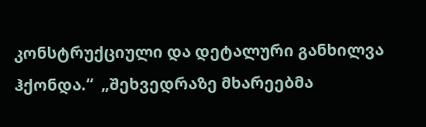კონსტრუქციული და დეტალური განხილვა ჰქონდა.“  „შეხვედრაზე მხარეებმა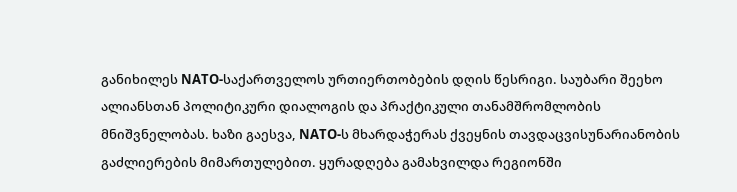განიხილეს NATO-საქართველოს ურთიერთობების დღის წესრიგი. საუბარი შეეხო ალიანსთან პოლიტიკური დიალოგის და პრაქტიკული თანამშრომლობის მნიშვნელობას. ხაზი გაესვა, NATO-ს მხარდაჭერას ქვეყნის თავდაცვისუნარიანობის გაძლიერების მიმართულებით. ყურადღება გამახვილდა რეგიონში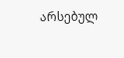არსებულ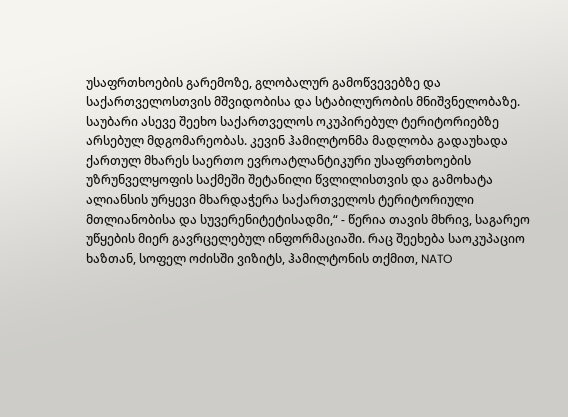უსაფრთხოების გარემოზე, გლობალურ გამოწვევებზე და საქართველოსთვის მშვიდობისა და სტაბილურობის მნიშვნელობაზე. საუბარი ასევე შეეხო საქართველოს ოკუპირებულ ტერიტორიებზე არსებულ მდგომარეობას. კევინ ჰამილტონმა მადლობა გადაუხადა ქართულ მხარეს საერთო ევროატლანტიკური უსაფრთხოების უზრუნველყოფის საქმეში შეტანილი წვლილისთვის და გამოხატა ალიანსის ურყევი მხარდაჭერა საქართველოს ტერიტორიული მთლიანობისა და სუვერენიტეტისადმი,“ - წერია თავის მხრივ, საგარეო უწყების მიერ გავრცელებულ ინფორმაციაში. რაც შეეხება საოკუპაციო ხაზთან, სოფელ ოძისში ვიზიტს, ჰამილტონის თქმით, NATO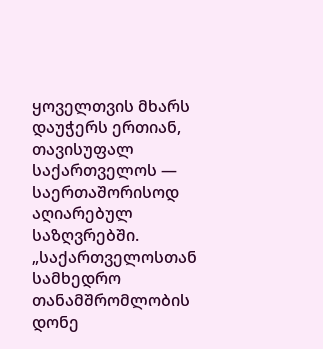ყოველთვის მხარს დაუჭერს ერთიან, თავისუფალ საქართველოს — საერთაშორისოდ აღიარებულ საზღვრებში. „საქართველოსთან სამხედრო თანამშრომლობის დონე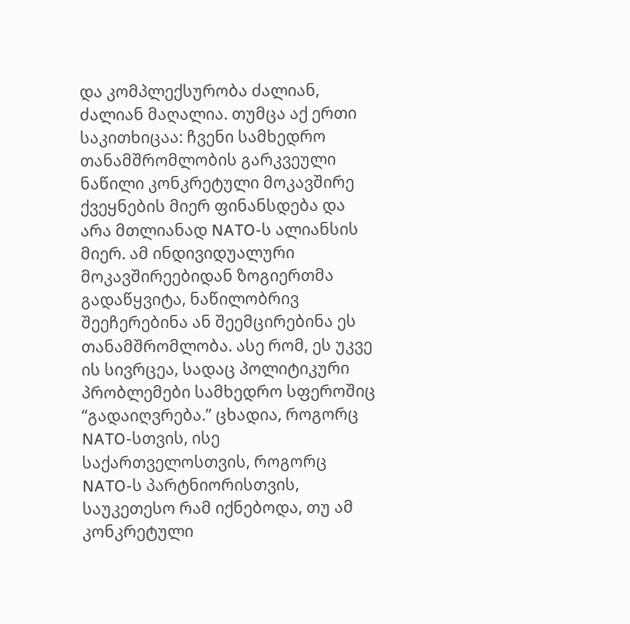და კომპლექსურობა ძალიან, ძალიან მაღალია. თუმცა აქ ერთი საკითხიცაა: ჩვენი სამხედრო თანამშრომლობის გარკვეული ნაწილი კონკრეტული მოკავშირე ქვეყნების მიერ ფინანსდება და არა მთლიანად NATO-ს ალიანსის მიერ. ამ ინდივიდუალური მოკავშირეებიდან ზოგიერთმა გადაწყვიტა, ნაწილობრივ შეეჩერებინა ან შეემცირებინა ეს თანამშრომლობა. ასე რომ, ეს უკვე ის სივრცეა, სადაც პოლიტიკური პრობლემები სამხედრო სფეროშიც “გადაიღვრება.” ცხადია, როგორც NATO-სთვის, ისე საქართველოსთვის, როგორც NATO-ს პარტნიორისთვის, საუკეთესო რამ იქნებოდა, თუ ამ კონკრეტული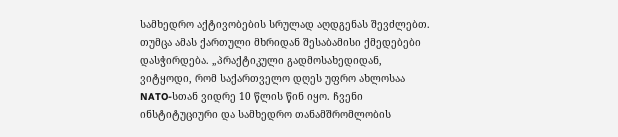სამხედრო აქტივობების სრულად აღდგენას შევძლებთ. თუმცა ამას ქართული მხრიდან შესაბამისი ქმედებები დასჭირდება. „პრაქტიკული გადმოსახედიდან, ვიტყოდი, რომ საქართველო დღეს უფრო ახლოსაა NATO-სთან ვიდრე 10 წლის წინ იყო. ჩვენი ინსტიტუციური და სამხედრო თანამშრომლობის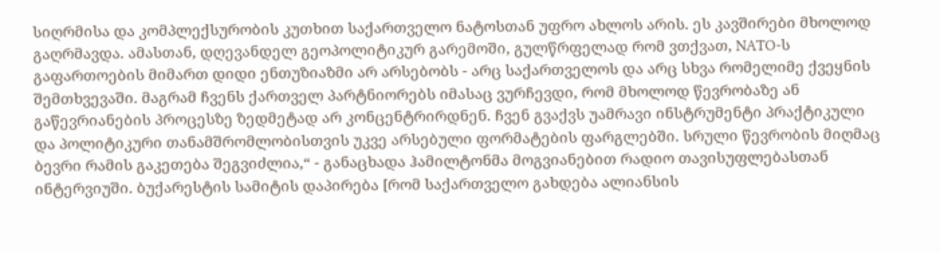სიღრმისა და კომპლექსურობის კუთხით საქართველო ნატოსთან უფრო ახლოს არის. ეს კავშირები მხოლოდ გაღრმავდა. ამასთან, დღევანდელ გეოპოლიტიკურ გარემოში, გულწრფელად რომ ვთქვათ, NATO-ს გაფართოების მიმართ დიდი ენთუზიაზმი არ არსებობს - არც საქართველოს და არც სხვა რომელიმე ქვეყნის შემთხვევაში. მაგრამ ჩვენს ქართველ პარტნიორებს იმასაც ვურჩევდი, რომ მხოლოდ წევრობაზე ან გაწევრიანების პროცესზე ზედმეტად არ კონცენტრირდნენ. ჩვენ გვაქვს უამრავი ინსტრუმენტი პრაქტიკული და პოლიტიკური თანამშრომლობისთვის უკვე არსებული ფორმატების ფარგლებში. სრული წევრობის მიღმაც ბევრი რამის გაკეთება შეგვიძლია,“ - განაცხადა ჰამილტონმა მოგვიანებით რადიო თავისუფლებასთან ინტერვიუში. ბუქარესტის სამიტის დაპირება [რომ საქართველო გახდება ალიანსის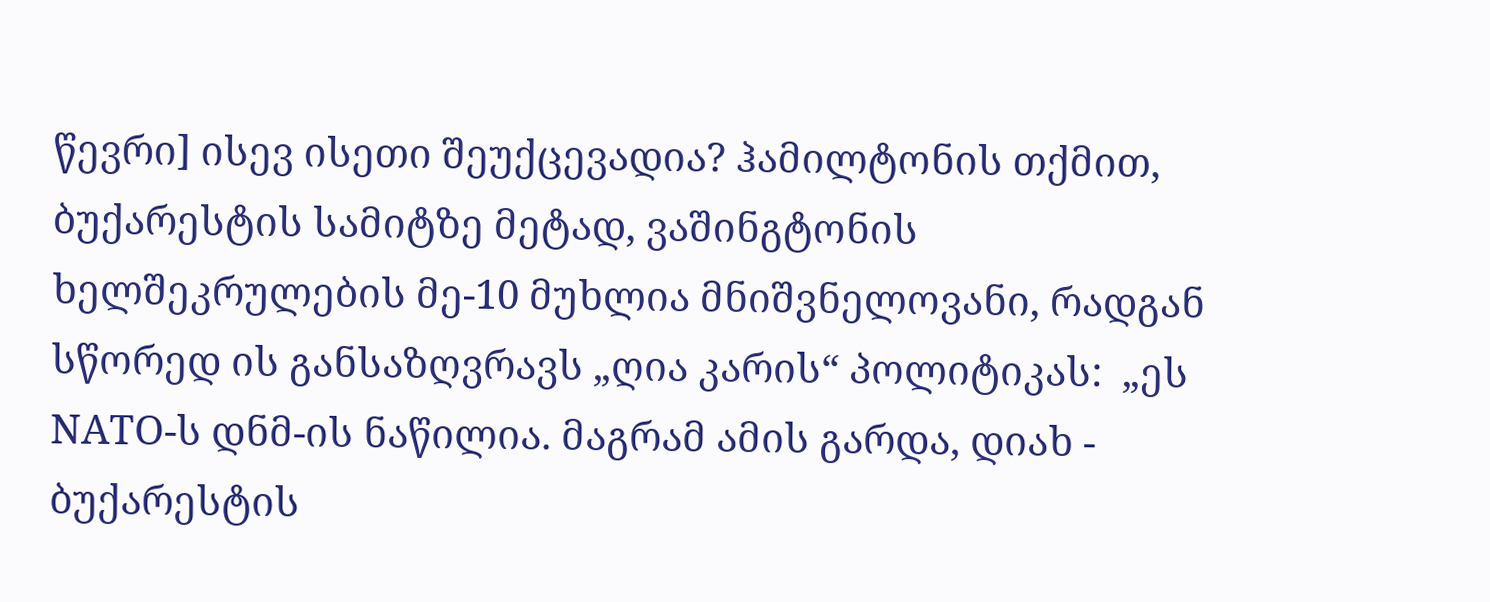წევრი] ისევ ისეთი შეუქცევადია? ჰამილტონის თქმით, ბუქარესტის სამიტზე მეტად, ვაშინგტონის ხელშეკრულების მე-10 მუხლია მნიშვნელოვანი, რადგან სწორედ ის განსაზღვრავს „ღია კარის“ პოლიტიკას:  „ეს NATO-ს დნმ-ის ნაწილია. მაგრამ ამის გარდა, დიახ - ბუქარესტის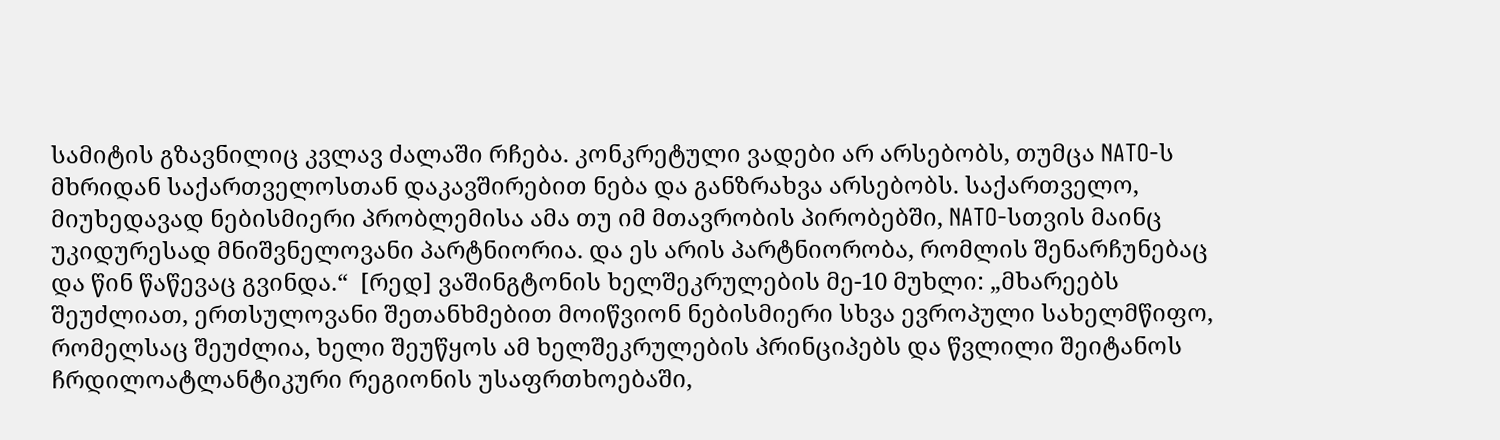სამიტის გზავნილიც კვლავ ძალაში რჩება. კონკრეტული ვადები არ არსებობს, თუმცა NATO-ს მხრიდან საქართველოსთან დაკავშირებით ნება და განზრახვა არსებობს. საქართველო, მიუხედავად ნებისმიერი პრობლემისა ამა თუ იმ მთავრობის პირობებში, NATO-სთვის მაინც უკიდურესად მნიშვნელოვანი პარტნიორია. და ეს არის პარტნიორობა, რომლის შენარჩუნებაც და წინ წაწევაც გვინდა.“  [რედ] ვაშინგტონის ხელშეკრულების მე-10 მუხლი: „მხარეებს შეუძლიათ, ერთსულოვანი შეთანხმებით მოიწვიონ ნებისმიერი სხვა ევროპული სახელმწიფო, რომელსაც შეუძლია, ხელი შეუწყოს ამ ხელშეკრულების პრინციპებს და წვლილი შეიტანოს ჩრდილოატლანტიკური რეგიონის უსაფრთხოებაში,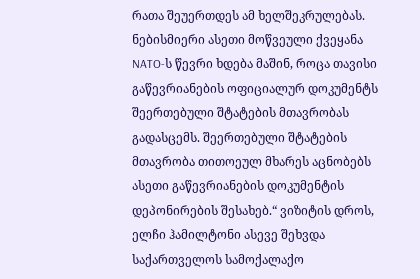რათა შეუერთდეს ამ ხელშეკრულებას. ნებისმიერი ასეთი მოწვეული ქვეყანა NATO-ს წევრი ხდება მაშინ, როცა თავისი გაწევრიანების ოფიციალურ დოკუმენტს შეერთებული შტატების მთავრობას გადასცემს. შეერთებული შტატების მთავრობა თითოეულ მხარეს აცნობებს ასეთი გაწევრიანების დოკუმენტის დეპონირების შესახებ.“ ვიზიტის დროს, ელჩი ჰამილტონი ასევე შეხვდა საქართველოს სამოქალაქო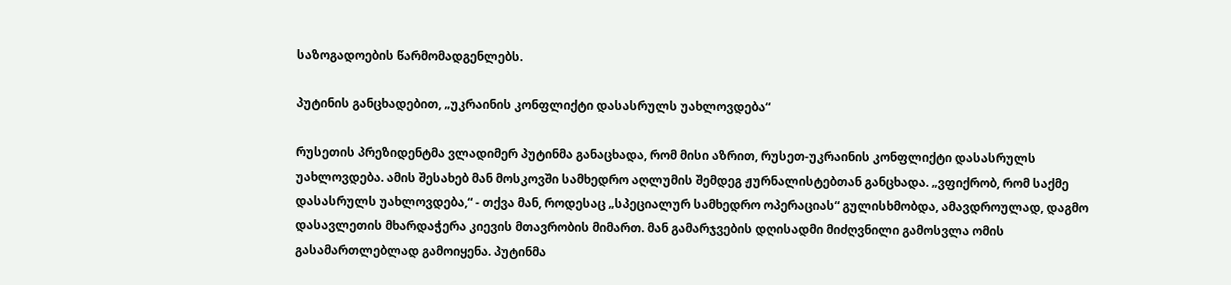საზოგადოების წარმომადგენლებს.

პუტინის განცხადებით, „უკრაინის კონფლიქტი დასასრულს უახლოვდება“

რუსეთის პრეზიდენტმა ვლადიმერ პუტინმა განაცხადა, რომ მისი აზრით, რუსეთ-უკრაინის კონფლიქტი დასასრულს უახლოვდება. ამის შესახებ მან მოსკოვში სამხედრო აღლუმის შემდეგ ჟურნალისტებთან განცხადა. „ვფიქრობ, რომ საქმე დასასრულს უახლოვდება,“ - თქვა მან, როდესაც „სპეციალურ სამხედრო ოპერაციას“ გულისხმობდა, ამავდროულად, დაგმო დასავლეთის მხარდაჭერა კიევის მთავრობის მიმართ. მან გამარჯვების დღისადმი მიძღვნილი გამოსვლა ომის გასამართლებლად გამოიყენა. პუტინმა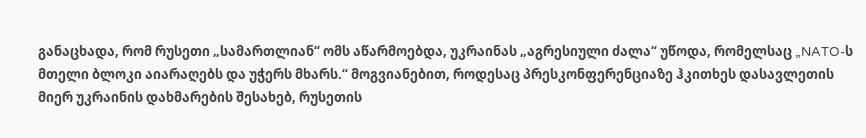განაცხადა, რომ რუსეთი „სამართლიან“ ომს აწარმოებდა, უკრაინას „აგრესიული ძალა“ უწოდა, რომელსაც „NATO-ს მთელი ბლოკი აიარაღებს და უჭერს მხარს.“ მოგვიანებით, როდესაც პრესკონფერენციაზე ჰკითხეს დასავლეთის მიერ უკრაინის დახმარების შესახებ, რუსეთის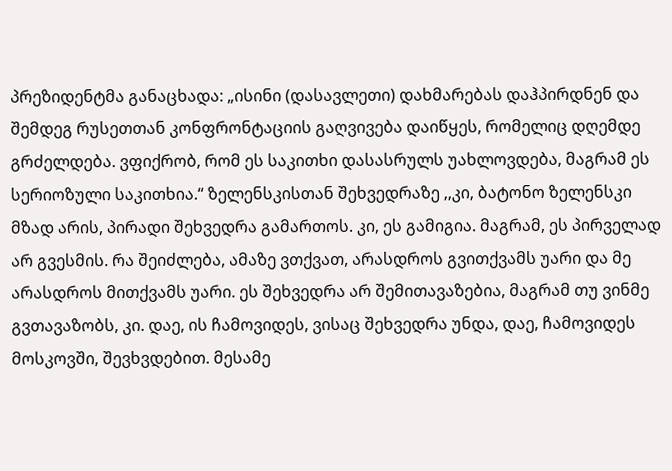პრეზიდენტმა განაცხადა: „ისინი (დასავლეთი) დახმარებას დაჰპირდნენ და შემდეგ რუსეთთან კონფრონტაციის გაღვივება დაიწყეს, რომელიც დღემდე გრძელდება. ვფიქრობ, რომ ეს საკითხი დასასრულს უახლოვდება, მაგრამ ეს სერიოზული საკითხია.“ ზელენსკისთან შეხვედრაზე ,,კი, ბატონო ზელენსკი მზად არის, პირადი შეხვედრა გამართოს. კი, ეს გამიგია. მაგრამ, ეს პირველად არ გვესმის. რა შეიძლება, ამაზე ვთქვათ, არასდროს გვითქვამს უარი და მე არასდროს მითქვამს უარი. ეს შეხვედრა არ შემითავაზებია, მაგრამ თუ ვინმე გვთავაზობს, კი. დაე, ის ჩამოვიდეს, ვისაც შეხვედრა უნდა, დაე, ჩამოვიდეს მოსკოვში, შევხვდებით. მესამე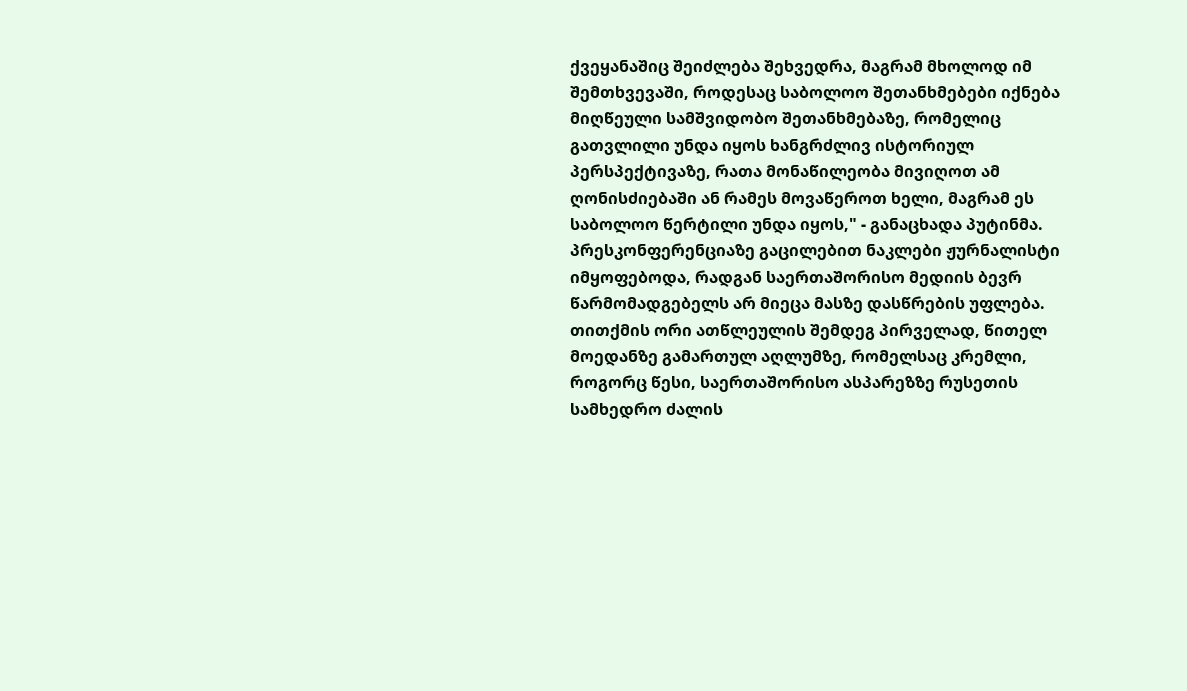ქვეყანაშიც შეიძლება შეხვედრა, მაგრამ მხოლოდ იმ შემთხვევაში, როდესაც საბოლოო შეთანხმებები იქნება მიღწეული სამშვიდობო შეთანხმებაზე, რომელიც გათვლილი უნდა იყოს ხანგრძლივ ისტორიულ პერსპექტივაზე, რათა მონაწილეობა მივიღოთ ამ ღონისძიებაში ან რამეს მოვაწეროთ ხელი, მაგრამ ეს საბოლოო წერტილი უნდა იყოს," - განაცხადა პუტინმა. პრესკონფერენციაზე გაცილებით ნაკლები ჟურნალისტი იმყოფებოდა, რადგან საერთაშორისო მედიის ბევრ წარმომადგებელს არ მიეცა მასზე დასწრების უფლება. თითქმის ორი ათწლეულის შემდეგ პირველად, წითელ მოედანზე გამართულ აღლუმზე, რომელსაც კრემლი, როგორც წესი, საერთაშორისო ასპარეზზე რუსეთის სამხედრო ძალის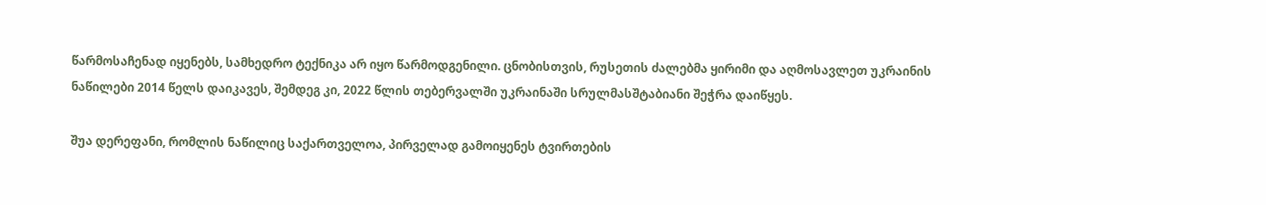წარმოსაჩენად იყენებს, სამხედრო ტექნიკა არ იყო წარმოდგენილი. ცნობისთვის, რუსეთის ძალებმა ყირიმი და აღმოსავლეთ უკრაინის ნაწილები 2014 წელს დაიკავეს, შემდეგ კი, 2022 წლის თებერვალში უკრაინაში სრულმასშტაბიანი შეჭრა დაიწყეს.

შუა დერეფანი, რომლის ნაწილიც საქართველოა, პირველად გამოიყენეს ტვირთების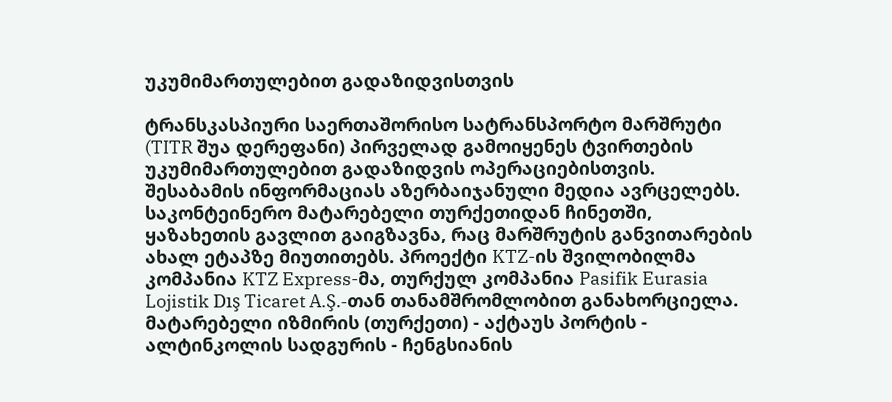უკუმიმართულებით გადაზიდვისთვის

ტრანსკასპიური საერთაშორისო სატრანსპორტო მარშრუტი (TITR შუა დერეფანი) პირველად გამოიყენეს ტვირთების უკუმიმართულებით გადაზიდვის ოპერაციებისთვის. შესაბამის ინფორმაციას აზერბაიჯანული მედია ავრცელებს. საკონტეინერო მატარებელი თურქეთიდან ჩინეთში, ყაზახეთის გავლით გაიგზავნა, რაც მარშრუტის განვითარების ახალ ეტაპზე მიუთითებს. პროექტი KTZ-ის შვილობილმა კომპანია KTZ Express-მა, თურქულ კომპანია Pasifik Eurasia Lojistik Dış Ticaret A.Ş.-თან თანამშრომლობით განახორციელა. მატარებელი იზმირის (თურქეთი) - აქტაუს პორტის - ალტინკოლის სადგურის - ჩენგსიანის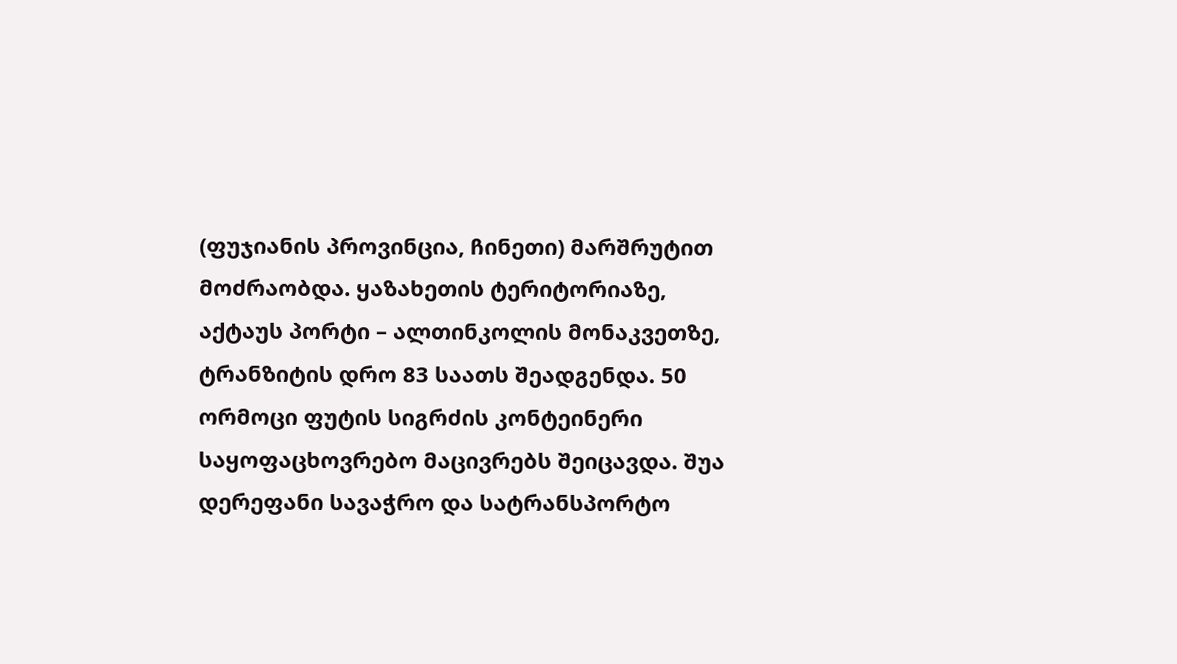(ფუჯიანის პროვინცია, ჩინეთი) მარშრუტით მოძრაობდა. ყაზახეთის ტერიტორიაზე, აქტაუს პორტი – ალთინკოლის მონაკვეთზე, ტრანზიტის დრო 83 საათს შეადგენდა. 50 ორმოცი ფუტის სიგრძის კონტეინერი საყოფაცხოვრებო მაცივრებს შეიცავდა. შუა დერეფანი სავაჭრო და სატრანსპორტო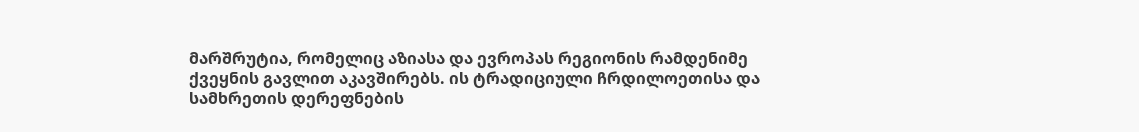მარშრუტია, რომელიც აზიასა და ევროპას რეგიონის რამდენიმე ქვეყნის გავლით აკავშირებს. ის ტრადიციული ჩრდილოეთისა და სამხრეთის დერეფნების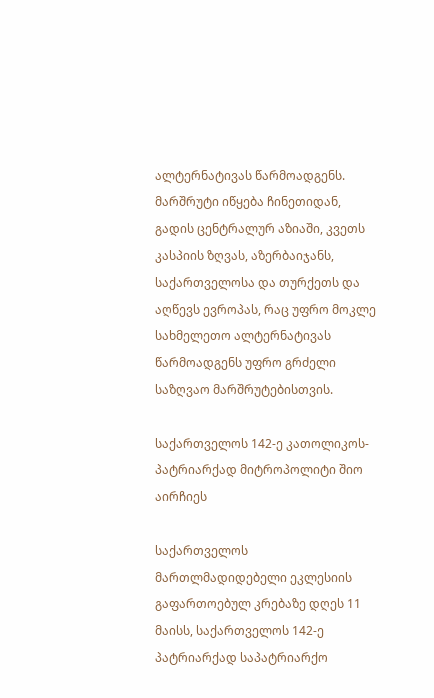ალტერნატივას წარმოადგენს. მარშრუტი იწყება ჩინეთიდან, გადის ცენტრალურ აზიაში, კვეთს კასპიის ზღვას, აზერბაიჯანს, საქართველოსა და თურქეთს და აღწევს ევროპას, რაც უფრო მოკლე სახმელეთო ალტერნატივას წარმოადგენს უფრო გრძელი საზღვაო მარშრუტებისთვის.

საქართველოს 142-ე კათოლიკოს-პატრიარქად მიტროპოლიტი შიო აირჩიეს

საქართველოს მართლმადიდებელი ეკლესიის გაფართოებულ კრებაზე დღეს 11 მაისს, საქართველოს 142-ე პატრიარქად საპატრიარქო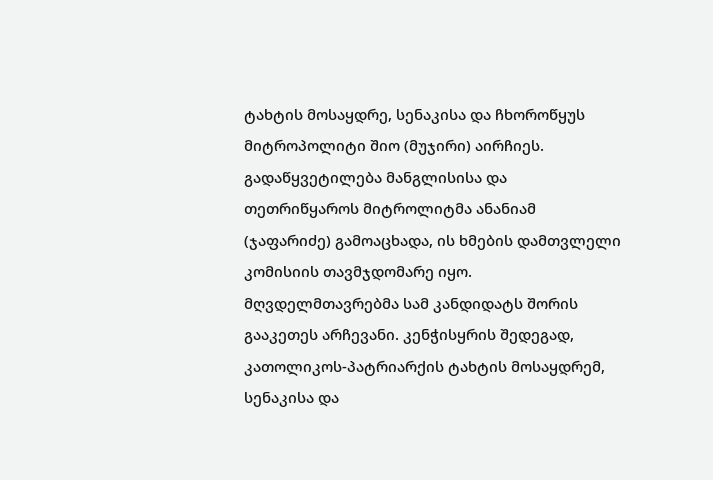ტახტის მოსაყდრე, სენაკისა და ჩხოროწყუს მიტროპოლიტი შიო (მუჯირი) აირჩიეს. გადაწყვეტილება მანგლისისა და თეთრიწყაროს მიტროლიტმა ანანიამ (ჯაფარიძე) გამოაცხადა, ის ხმების დამთვლელი კომისიის თავმჯდომარე იყო. მღვდელმთავრებმა სამ კანდიდატს შორის გააკეთეს არჩევანი. კენჭისყრის შედეგად, კათოლიკოს-პატრიარქის ტახტის მოსაყდრემ, სენაკისა და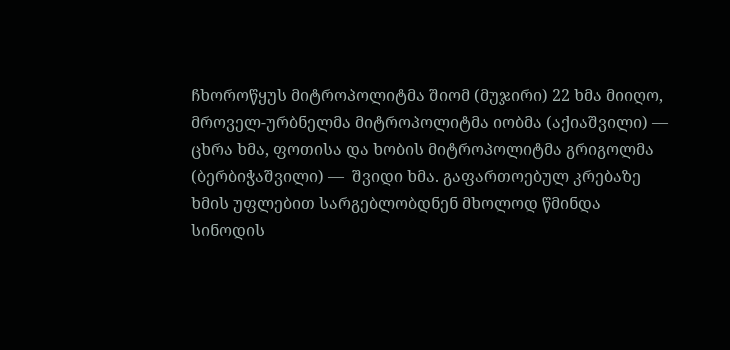ჩხოროწყუს მიტროპოლიტმა შიომ (მუჯირი) 22 ხმა მიიღო, მროველ-ურბნელმა მიტროპოლიტმა იობმა (აქიაშვილი) — ცხრა ხმა, ფოთისა და ხობის მიტროპოლიტმა გრიგოლმა (ბერბიჭაშვილი) —  შვიდი ხმა. გაფართოებულ კრებაზე ხმის უფლებით სარგებლობდნენ მხოლოდ წმინდა სინოდის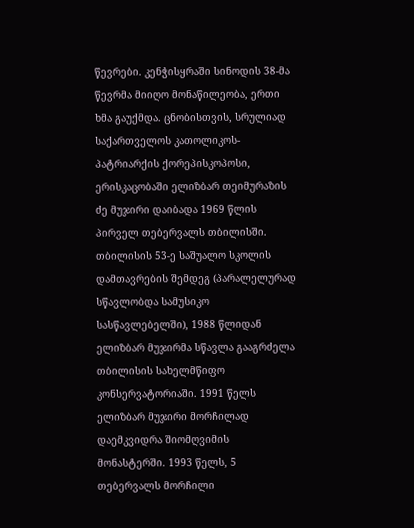წევრები. კენჭისყრაში სინოდის 38-მა წევრმა მიიღო მონაწილეობა, ერთი ხმა გაუქმდა. ცნობისთვის, სრულიად საქართველოს კათოლიკოს-პატრიარქის ქორეპისკოპოსი, ერისკაცობაში ელიზბარ თეიმურაზის ძე მუჯირი დაიბადა 1969 წლის პირველ თებერვალს თბილისში. თბილისის 53-ე საშუალო სკოლის დამთავრების შემდეგ (პარალელურად სწავლობდა სამუსიკო სასწავლებელში), 1988 წლიდან ელიზბარ მუჯირმა სწავლა გააგრძელა თბილისის სახელმწიფო კონსერვატორიაში. 1991 წელს ელიზბარ მუჯირი მორჩილად დაემკვიდრა შიომღვიმის მონასტერში. 1993 წელს, 5 თებერვალს მორჩილი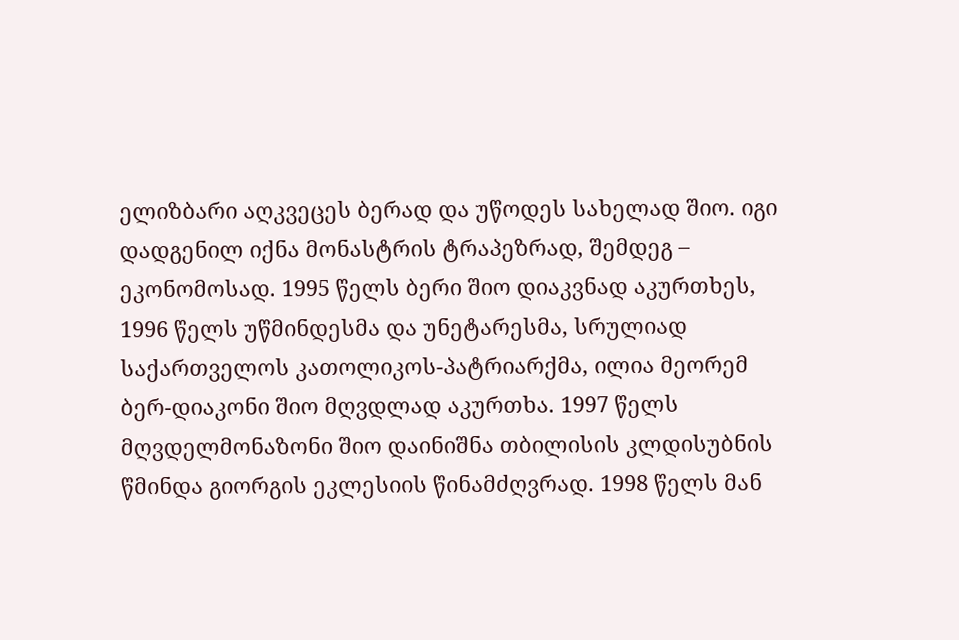ელიზბარი აღკვეცეს ბერად და უწოდეს სახელად შიო. იგი დადგენილ იქნა მონასტრის ტრაპეზრად, შემდეგ – ეკონომოსად. 1995 წელს ბერი შიო დიაკვნად აკურთხეს, 1996 წელს უწმინდესმა და უნეტარესმა, სრულიად საქართველოს კათოლიკოს-პატრიარქმა, ილია მეორემ ბერ-დიაკონი შიო მღვდლად აკურთხა. 1997 წელს მღვდელმონაზონი შიო დაინიშნა თბილისის კლდისუბნის წმინდა გიორგის ეკლესიის წინამძღვრად. 1998 წელს მან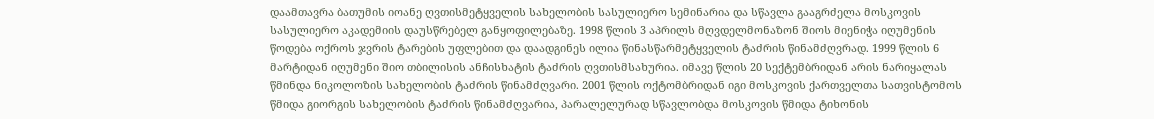დაამთავრა ბათუმის იოანე ღვთისმეტყველის სახელობის სასულიერო სემინარია და სწავლა გააგრძელა მოსკოვის სასულიერო აკადემიის დაუსწრებელ განყოფილებაზე. 1998 წლის 3 აპრილს მღვდელმონაზონ შიოს მიენიჭა იღუმენის წოდება ოქროს ჯვრის ტარების უფლებით და დაადგინეს ილია წინასწარმეტყველის ტაძრის წინამძღვრად. 1999 წლის 6 მარტიდან იღუმენი შიო თბილისის ანჩისხატის ტაძრის ღვთისმსახურია. იმავე წლის 20 სექტემბრიდან არის ნარიყალას წმინდა ნიკოლოზის სახელობის ტაძრის წინამძღვარი. 2001 წლის ოქტომბრიდან იგი მოსკოვის ქართველთა სათვისტომოს წმიდა გიორგის სახელობის ტაძრის წინამძღვარია, პარალელურად სწავლობდა მოსკოვის წმიდა ტიხონის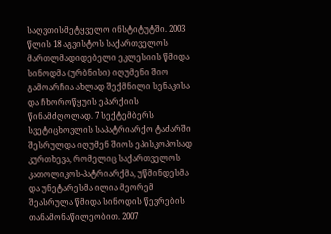საღვთისმეტყველო ინსტიტუტში. 2003 წლის 18 აგვისტოს საქართველოს მართლმადიდებელი ეკლესიის წმიდა სინოდმა (ურბნისი) იღუმენი შიო გამოარჩია ახლად შექმნილი სენაკისა და ჩხოროწყუის ეპარქიის წინამძღოლად. 7 სექტემბერს სვეტიცხოვლის საპატრიარქო ტაძარში შესრულდა იღუმენ შიოს ეპისკოპოსად კურთხევა, რომელიც საქართველოს კათოლიკოს-პატრიარქმა, უწმინდესმა და უნეტარესმა ილია მეორემ შეასრულა წმიდა სინოდის წევრების თანამონაწილეობით. 2007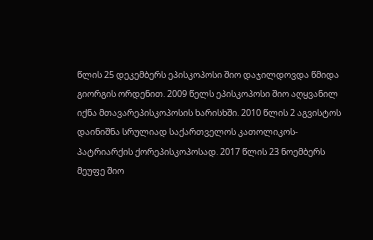წლის 25 დეკემბერს ეპისკოპოსი შიო დაჯილდოვდა წმიდა გიორგის ორდენით. 2009 წელს ეპისკოპოსი შიო აღყვანილ იქნა მთავარეპისკოპოსის ხარისხში. 2010 წლის 2 აგვისტოს დაინიშნა სრულიად საქართველოს კათოლიკოს-პატრიარქის ქორეპისკოპოსად. 2017 წლის 23 ნოემბერს მეუფე შიო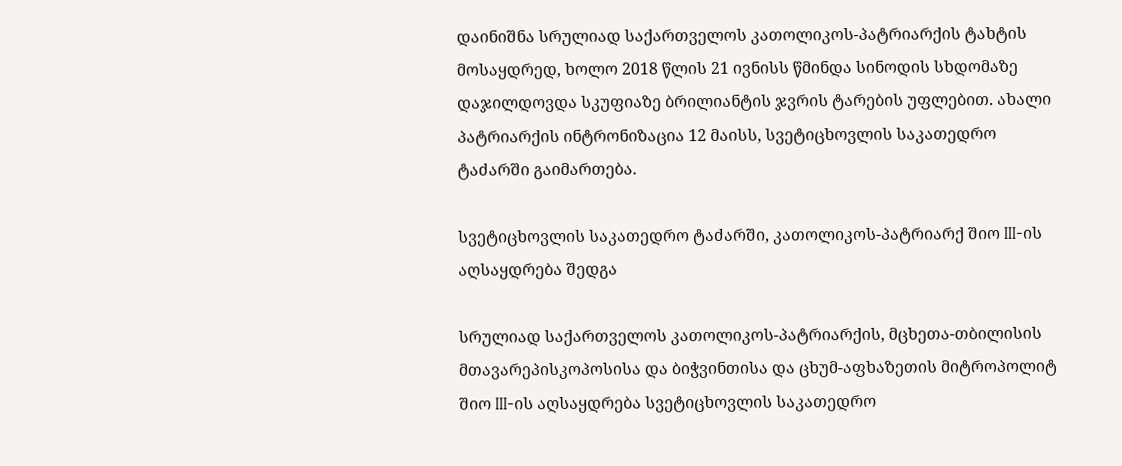დაინიშნა სრულიად საქართველოს კათოლიკოს-პატრიარქის ტახტის მოსაყდრედ, ხოლო 2018 წლის 21 ივნისს წმინდა სინოდის სხდომაზე დაჯილდოვდა სკუფიაზე ბრილიანტის ჯვრის ტარების უფლებით. ახალი პატრიარქის ინტრონიზაცია 12 მაისს, სვეტიცხოვლის საკათედრო ტაძარში გაიმართება.

სვეტიცხოვლის საკათედრო ტაძარში, კათოლიკოს-პატრიარქ შიო III-ის აღსაყდრება შედგა

სრულიად საქართველოს კათოლიკოს-პატრიარქის, მცხეთა-თბილისის მთავარეპისკოპოსისა და ბიჭვინთისა და ცხუმ-აფხაზეთის მიტროპოლიტ შიო III-ის აღსაყდრება სვეტიცხოვლის საკათედრო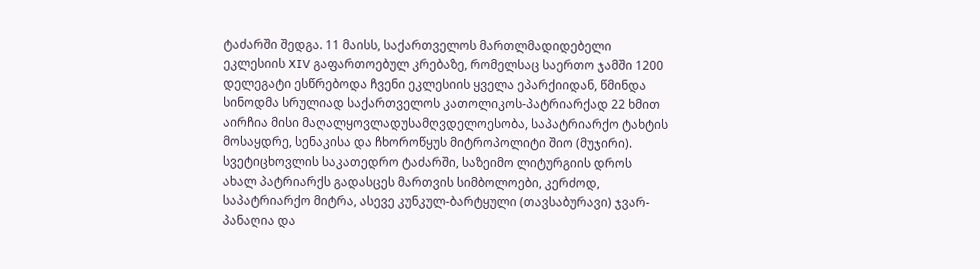ტაძარში შედგა. 11 მაისს, საქართველოს მართლმადიდებელი ეკლესიის XIV გაფართოებულ კრებაზე, რომელსაც საერთო ჯამში 1200 დელეგატი ესწრებოდა ჩვენი ეკლესიის ყველა ეპარქიიდან, წმინდა სინოდმა სრულიად საქართველოს კათოლიკოს-პატრიარქად 22 ხმით აირჩია მისი მაღალყოვლადუსამღვდელოესობა, საპატრიარქო ტახტის მოსაყდრე, სენაკისა და ჩხოროწყუს მიტროპოლიტი შიო (მუჯირი). სვეტიცხოვლის საკათედრო ტაძარში, საზეიმო ლიტურგიის დროს ახალ პატრიარქს გადასცეს მართვის სიმბოლოები, კერძოდ, საპატრიარქო მიტრა, ასევე კუნკულ-ბარტყული (თავსაბურავი) ჯვარ-პანაღია და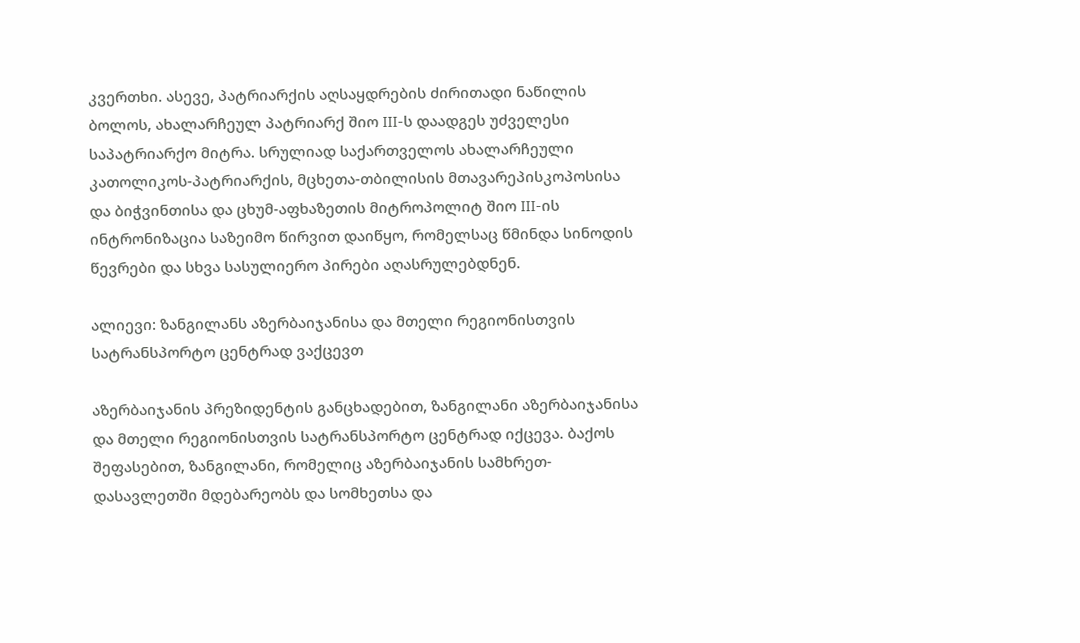კვერთხი. ასევე, პატრიარქის აღსაყდრების ძირითადი ნაწილის ბოლოს, ახალარჩეულ პატრიარქ შიო III-ს დაადგეს უძველესი საპატრიარქო მიტრა. სრულიად საქართველოს ახალარჩეული კათოლიკოს-პატრიარქის, მცხეთა-თბილისის მთავარეპისკოპოსისა და ბიჭვინთისა და ცხუმ-აფხაზეთის მიტროპოლიტ შიო III-ის ინტრონიზაცია საზეიმო წირვით დაიწყო, რომელსაც წმინდა სინოდის წევრები და სხვა სასულიერო პირები აღასრულებდნენ.

ალიევი: ზანგილანს აზერბაიჯანისა და მთელი რეგიონისთვის სატრანსპორტო ცენტრად ვაქცევთ

აზერბაიჯანის პრეზიდენტის განცხადებით, ზანგილანი აზერბაიჯანისა და მთელი რეგიონისთვის სატრანსპორტო ცენტრად იქცევა. ბაქოს შეფასებით, ზანგილანი, რომელიც აზერბაიჯანის სამხრეთ-დასავლეთში მდებარეობს და სომხეთსა და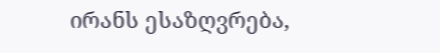ირანს ესაზღვრება,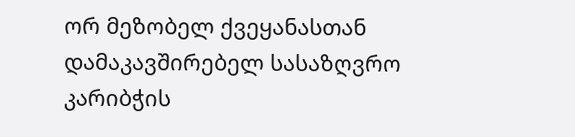ორ მეზობელ ქვეყანასთან დამაკავშირებელ სასაზღვრო კარიბჭის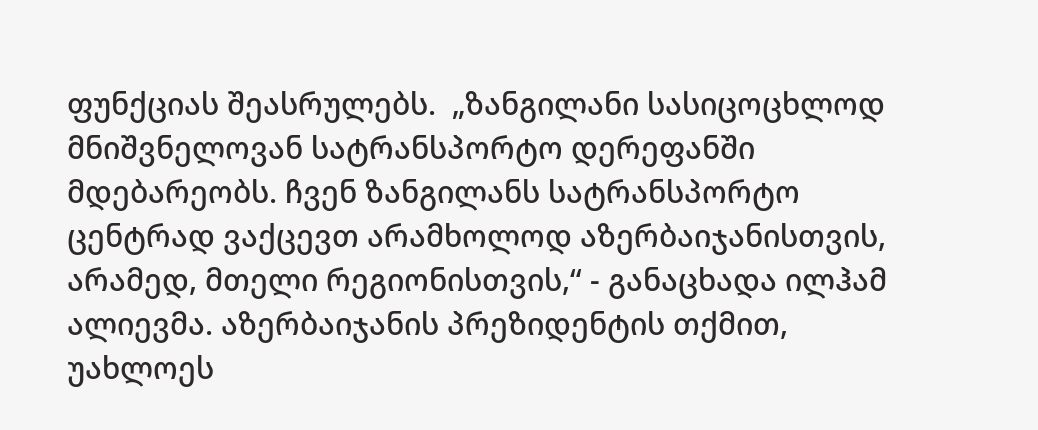ფუნქციას შეასრულებს.  „ზანგილანი სასიცოცხლოდ მნიშვნელოვან სატრანსპორტო დერეფანში მდებარეობს. ჩვენ ზანგილანს სატრანსპორტო ცენტრად ვაქცევთ არამხოლოდ აზერბაიჯანისთვის, არამედ, მთელი რეგიონისთვის,“ - განაცხადა ილჰამ ალიევმა. აზერბაიჯანის პრეზიდენტის თქმით, უახლოეს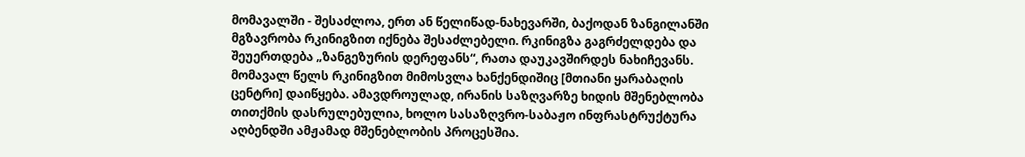მომავალში - შესაძლოა, ერთ ან წელიწად-ნახევარში, ბაქოდან ზანგილანში მგზავრობა რკინიგზით იქნება შესაძლებელი. რკინიგზა გაგრძელდება და შეუერთდება „ზანგეზურის დერეფანს“, რათა დაუკავშირდეს ნახიჩევანს. მომავალ წელს რკინიგზით მიმოსვლა ხანქენდიშიც [მთიანი ყარაბაღის ცენტრი] დაიწყება. ამავდროულად, ირანის საზღვარზე ხიდის მშენებლობა თითქმის დასრულებულია, ხოლო სასაზღვრო-საბაჟო ინფრასტრუქტურა აღბენდში ამჟამად მშენებლობის პროცესშია.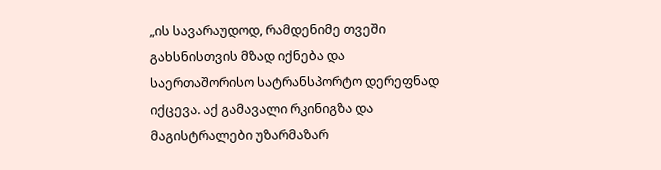„ის სავარაუდოდ, რამდენიმე თვეში გახსნისთვის მზად იქნება და საერთაშორისო სატრანსპორტო დერეფნად იქცევა. აქ გამავალი რკინიგზა და მაგისტრალები უზარმაზარ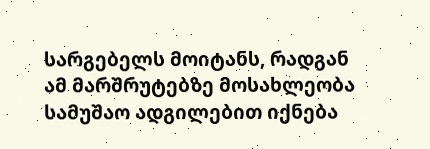სარგებელს მოიტანს, რადგან ამ მარშრუტებზე მოსახლეობა სამუშაო ადგილებით იქნება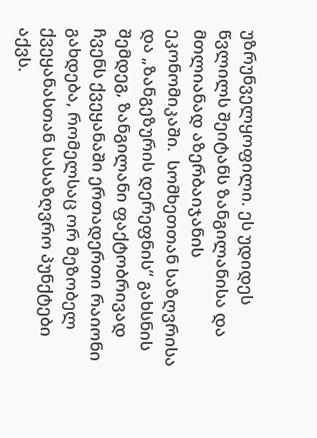უზრუნველყოფილი. ეს უდიდეს წვლილს შეიტანს ზანგილანისა და მთლიანად აზერბაიჯანის ეკონომიკაში.  სომხეთთან საზღვრისა და „ზანგეზურის დერეფნის“ გახსნის შემდეგ, ზანგილანი ფაქტობრივად ჩვენს ქვეყანაში ერთადერთი რაიონი გახდება, რომელსაც ორ მეზობელ ქვეყანასთან სასაზღვრო პუნქტები აქვს.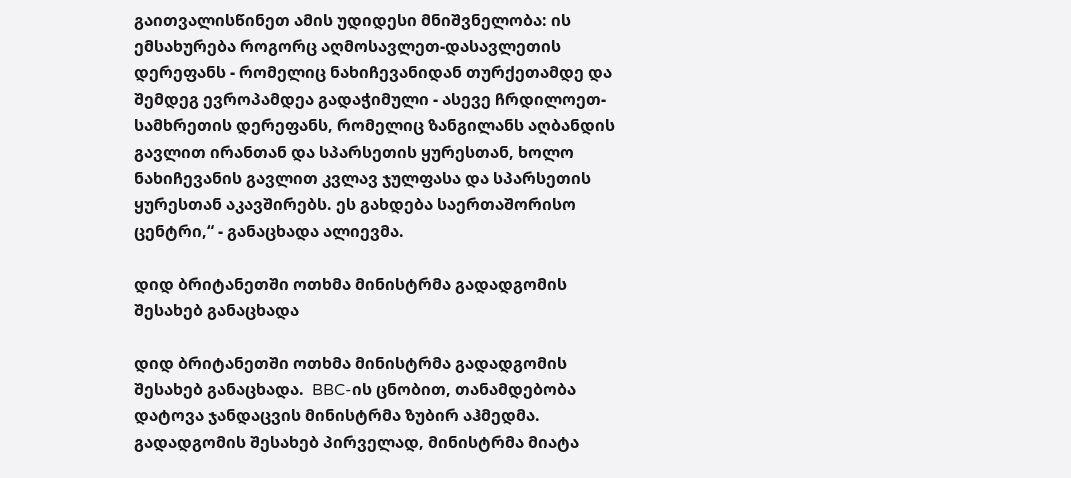გაითვალისწინეთ ამის უდიდესი მნიშვნელობა: ის ემსახურება როგორც აღმოსავლეთ-დასავლეთის დერეფანს - რომელიც ნახიჩევანიდან თურქეთამდე და შემდეგ ევროპამდეა გადაჭიმული - ასევე ჩრდილოეთ-სამხრეთის დერეფანს, რომელიც ზანგილანს აღბანდის გავლით ირანთან და სპარსეთის ყურესთან, ხოლო ნახიჩევანის გავლით კვლავ ჯულფასა და სპარსეთის ყურესთან აკავშირებს. ეს გახდება საერთაშორისო ცენტრი,“ - განაცხადა ალიევმა.

დიდ ბრიტანეთში ოთხმა მინისტრმა გადადგომის შესახებ განაცხადა

დიდ ბრიტანეთში ოთხმა მინისტრმა გადადგომის შესახებ განაცხადა.  BBC-ის ცნობით, თანამდებობა დატოვა ჯანდაცვის მინისტრმა ზუბირ აჰმედმა.  გადადგომის შესახებ პირველად, მინისტრმა მიატა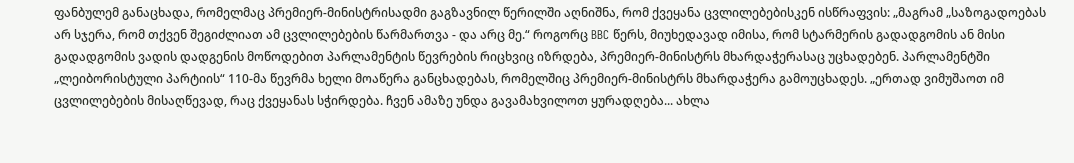ფანბულემ განაცხადა, რომელმაც პრემიერ-მინისტრისადმი გაგზავნილ წერილში აღნიშნა, რომ ქვეყანა ცვლილებებისკენ ისწრაფვის: „მაგრამ „საზოგადოებას არ სჯერა, რომ თქვენ შეგიძლიათ ამ ცვლილებების წარმართვა - და არც მე.“ როგორც BBC წერს, მიუხედავად იმისა, რომ სტარმერის გადადგომის ან მისი გადადგომის ვადის დადგენის მოწოდებით პარლამენტის წევრების რიცხვიც იზრდება, პრემიერ-მინისტრს მხარდაჭერასაც უცხადებენ. პარლამენტში „ლეიბორისტული პარტიის“ 110-მა წევრმა ხელი მოაწერა განცხადებას, რომელშიც პრემიერ-მინისტრს მხარდაჭერა გამოუცხადეს. „ერთად ვიმუშაოთ იმ ცვლილებების მისაღწევად, რაც ქვეყანას სჭირდება. ჩვენ ამაზე უნდა გავამახვილოთ ყურადღება... ახლა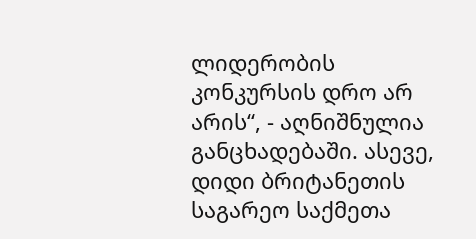ლიდერობის კონკურსის დრო არ არის“, - აღნიშნულია განცხადებაში. ასევე, დიდი ბრიტანეთის საგარეო საქმეთა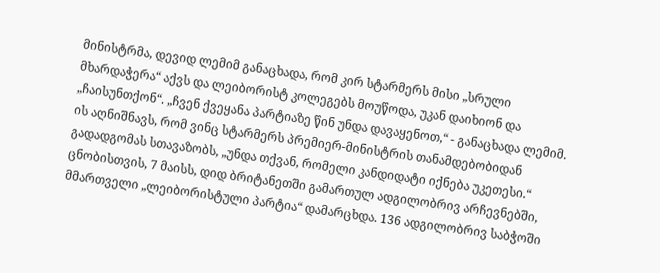მინისტრმა, დევიდ ლემიმ განაცხადა, რომ კირ სტარმერს მისი „სრული მხარდაჭერა“ აქვს და ლეიბორისტ კოლეგებს მოუწოდა, უკან დაიხიონ და „ჩაისუნთქონ“. „ჩვენ ქვეყანა პარტიაზე წინ უნდა დავაყენოთ,“ - განაცხადა ლემიმ. ის აღნიშნავს, რომ ვინც სტარმერს პრემიერ-მინისტრის თანამდებობიდან გადადგომას სთავაზობს, „უნდა თქვან, რომელი კანდიდატი იქნება უკეთესი.“ ცნობისთვის, 7 მაისს, დიდ ბრიტანეთში გამართულ ადგილობრივ არჩევნებში, მმართველი „ლეიბორისტული პარტია“ დამარცხდა. 136 ადგილობრივ საბჭოში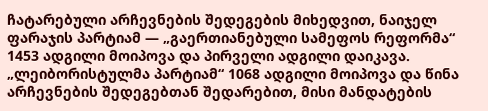ჩატარებული არჩევნების შედეგების მიხედვით, ნაიჯელ ფარაჯის პარტიამ — „გაერთიანებული სამეფოს რეფორმა“ 1453 ადგილი მოიპოვა და პირველი ადგილი დაიკავა. „ლეიბორისტულმა პარტიამ“ 1068 ადგილი მოიპოვა და წინა არჩევნების შედეგებთან შედარებით, მისი მანდატების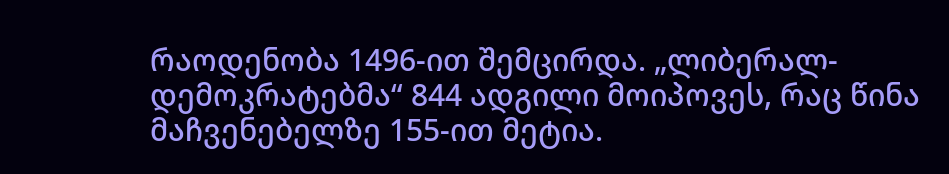რაოდენობა 1496-ით შემცირდა. „ლიბერალ-დემოკრატებმა“ 844 ადგილი მოიპოვეს, რაც წინა მაჩვენებელზე 155-ით მეტია.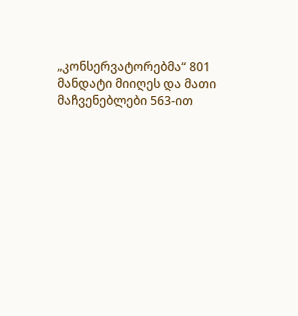„კონსერვატორებმა“ 801 მანდატი მიიღეს და მათი მაჩვენებლები 563-ით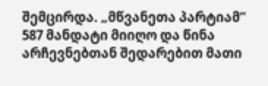შემცირდა. „მწვანეთა პარტიამ“ 587 მანდატი მიიღო და წინა არჩევნებთან შედარებით მათი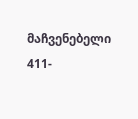მაჩვენებელი 411-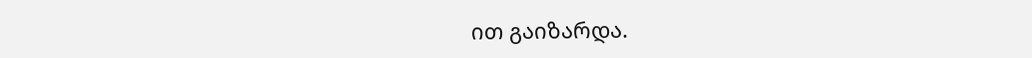ით გაიზარდა.